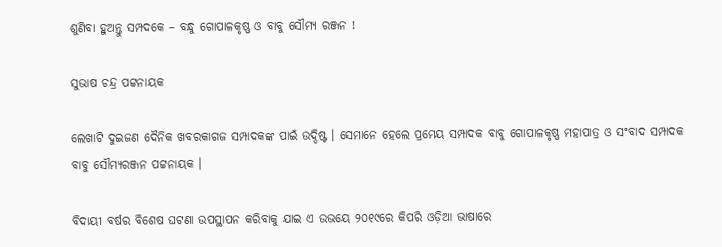ଶୁଣିବା ହୁଅନ୍ତୁ ସମ୍ପଦକେ – ବନ୍ଧୁ ଗୋପାଳକୃଷ୍ଣ ଓ ବାବୁ ସୌମ୍ୟ ରଞ୍ଜନ !

ସୁଭାଷ ଚନ୍ଦ୍ର ପଟ୍ଟନାୟକ

ଲେଖାଟି ଦୁଇଜଣ ଦୈନିକ ଖବରକାଗଜ ସମ୍ପାଦକଙ୍କ ପାଇଁ ଉଦ୍ଦିଷ୍ଟ । ସେମାନେ ହେଲେ ପ୍ରମେୟ ସମ୍ପାଦକ ବାବୁ ଗୋପାଳକୃଷ୍ଣ ମହାପାତ୍ର ଓ ସଂବାଦ ସମ୍ପାଦକ ବାବୁ ସୌମ୍ୟରଞ୍ଜନ ପଟ୍ଟନାୟକ ।

ବିଦାୟୀ ବର୍ଷର ବିଶେଷ ଘଟଣା ଉପସ୍ଥାପନ କରିବାକୁ ଯାଇ ଏ ଉଭୟେ ୨୦୧୯ରେ କିପରି ଓଡ଼ିଆ ଭାଷାରେ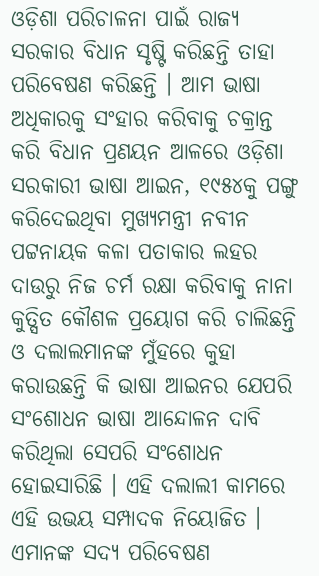ଓଡ଼ିଶା ପରିଚାଳନା ପାଇଁ ରାଜ୍ୟ ସରକାର ବିଧାନ ସୃଷ୍ଟି କରିଛନ୍ତି ତାହା ପରିବେଷଣ କରିଛନ୍ତି । ଆମ ଭାଷା ଅଧିକାରକୁ ସଂହାର କରିବାକୁ ଚକ୍ରାନ୍ତ କରି ବିଧାନ ପ୍ରଣୟନ ଆଳରେ ଓଡ଼ିଶା ସରକାରୀ ଭାଷା ଆଇନ, ୧୯୫୪କୁ ପଙ୍ଗୁ କରିଦେଇଥିବା ମୁଖ୍ୟମନ୍ତ୍ରୀ ନବୀନ ପଟ୍ଟନାୟକ କଳା ପତାକାର ଲହର ଦାଉରୁ ନିଜ ଚର୍ମ ରକ୍ଷା କରିବାକୁ ନାନା କୁତ୍ସିତ କୌଶଳ ପ୍ରୟୋଗ କରି ଚାଲିଛନ୍ତି ଓ ଦଲାଲମାନଙ୍କ ମୁଁହରେ କୁହା କରାଉଛନ୍ତି କି ଭାଷା ଆଇନର ଯେପରି ସଂଶୋଧନ ଭାଷା ଆନ୍ଦୋଳନ ଦାବି କରିଥିଲା ସେପରି ସଂଶୋଧନ ହୋଇସାରିଛି । ଏହି ଦଲାଲୀ କାମରେ ଏହି ଉଭୟ ସମ୍ପାଦକ ନିୟୋଜିତ । ଏମାନଙ୍କ ସଦ୍ୟ ପରିବେଷଣ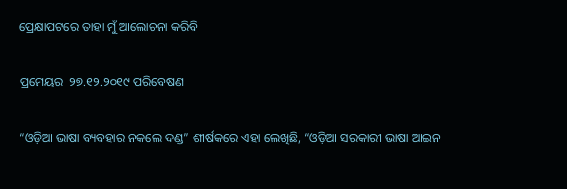ପ୍ରେକ୍ଷାପଟରେ ତାହା ମୁଁ ଆଲୋଚନା କରିବି

ପ୍ରମେୟର  ୨୭.୧୨.୨୦୧୯ ପରିବେଷଣ

“ଓଡ଼ିଆ ଭାଷା ବ୍ୟବହାର ନକଲେ ଦଣ୍ଡ” ଶୀର୍ଷକରେ ଏହା ଲେଖିଛି, “ଓଡ଼ିଆ ସରକାରୀ ଭାଷା ଆଇନ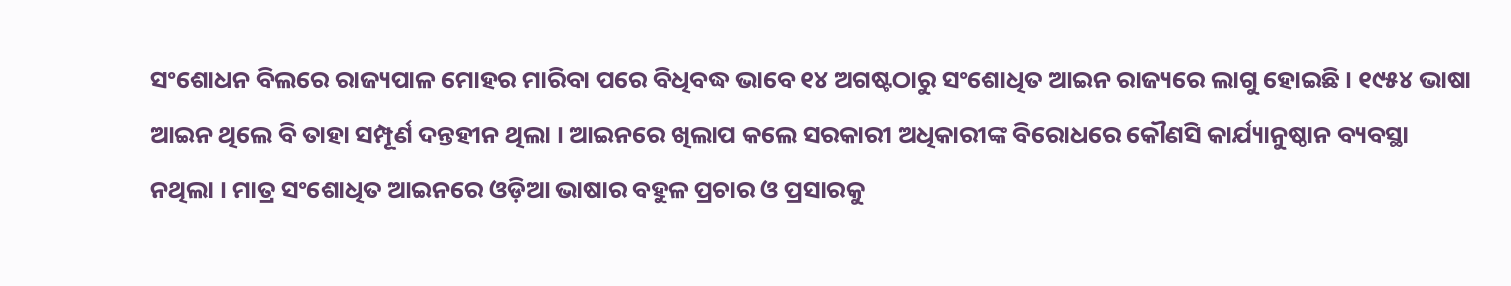ସଂଶୋଧନ ବିଲରେ ରାଜ୍ୟପାଳ ମୋହର ମାରିବା ପରେ ବିଧିବଦ୍ଧ ଭାବେ ୧୪ ଅଗଷ୍ଟଠାରୁ ସଂଶୋଧିତ ଆଇନ ରାଜ୍ୟରେ ଲାଗୁ ହୋଇଛି । ୧୯୫୪ ଭାଷା ଆଇନ ଥିଲେ ବି ତାହା ସମ୍ପୂର୍ଣ ଦନ୍ତହୀନ ଥିଲା । ଆଇନରେ ଖିଲାପ କଲେ ସରକାରୀ ଅଧିକାରୀଙ୍କ ବିରୋଧରେ କୌଣସି କାର୍ଯ୍ୟାନୁଷ୍ଠାନ ବ୍ୟବସ୍ଥା ନଥିଲା । ମାତ୍ର ସଂଶୋଧିତ ଆଇନରେ ଓଡ଼ିଆ ଭାଷାର ବହୁଳ ପ୍ରଚାର ଓ ପ୍ରସାରକୁ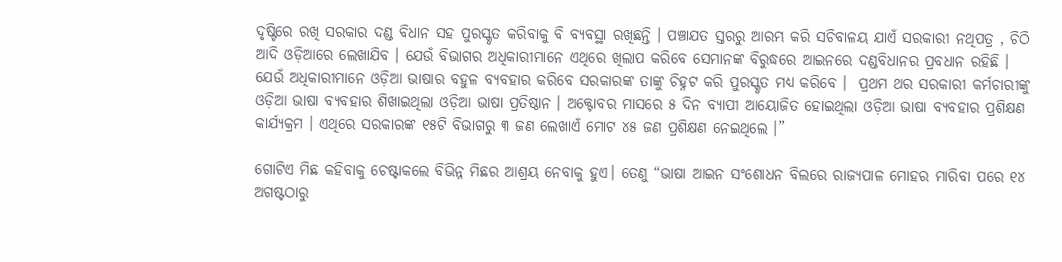ଦୃଷ୍ଟିରେ ରଖି ସରକାର ଦଣ୍ଡ ବିଧାନ ସହ ପୁରସ୍କୃତ କରିବାକୁ ବି ବ୍ୟବସ୍ଥା ରଖିଛନ୍ତି । ପଞ୍ଚାଯତ ସ୍ତରରୁ ଆରମ୍ଭ କରି ସଚିବାଳୟ ଯାଏଁ ସରକାରୀ ନଥିପତ୍ର , ଚିଠି ଆଦି ଓଡ଼ିଆରେ ଲେଖାଯିବ । ଯେଉଁ ବିଭାଗର ଅଧିକାରୀମାନେ ଏଥିରେ ଖିଲାପ କରିବେ ସେମାନଙ୍କ ବିରୁଦ୍ଧରେ ଆଇନରେ ଦଣ୍ଡବିଧାନର ପ୍ରବଧାନ ରହିଛି । ଯେଉଁ ଅଧିକାରୀମାନେ ଓଡ଼ିଆ ଭାଷାର ବହୁଳ ବ୍ୟବହାର କରିବେ ସରକାରଙ୍କ ତାଙ୍କୁ ଚିହ୍ନଟ କରି ପୁରସ୍କୃତ ମଧ୍ୟ କରିବେ ।  ପ୍ରଥମ ଥର ସରକାରୀ କର୍ମଚାରୀଙ୍କୁ  ଓଡ଼ିଆ ଭାଷା ବ୍ୟବହାର ଶିଖାଇଥିଲା ଓଡ଼ିଆ ଭାଷା ପ୍ରତିଷ୍ଠାନ । ଅକ୍ଟୋବର ମାସରେ ୫ ଦିନ ବ୍ୟାପୀ ଆୟୋଜିତ ହୋଇଥିଲା ଓଡ଼ିଆ ଭାଷା ବ୍ୟବହାର ପ୍ରଶିକ୍ଷଣ କାର୍ଯ୍ୟକ୍ରମ । ଏଥିରେ ସରକାରଙ୍କ ୧୫ଟି ବିଭାଗରୁ ୩ ଜଣ ଲେଖାଏଁ ମୋଟ ୪୫ ଜଣ ପ୍ରଶିକ୍ଷଣ ନେଇଥିଲେ ।”

ଗୋଟିଏ ମିଛ କହିବାକୁ ଚେଷ୍ଟାକଲେ ବିଭିନ୍ନ ମିଛର ଆଶ୍ରୟ ନେବାକୁ ହୁଏ। ତେଣୁ “ଭାଷା ଆଇନ ସଂଶୋଧନ ବିଲରେ ରାଜ୍ୟପାଳ ମୋହର ମାରିବା ପରେ ୧୪ ଅଗଷ୍ଟଠାରୁ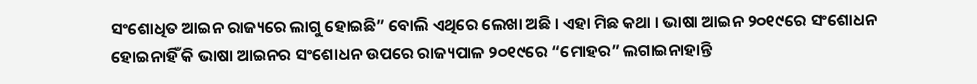ସଂଶୋଧିତ ଆଇନ ରାଜ୍ୟରେ ଲାଗୁ ହୋଇଛି” ବୋଲି ଏଥିରେ ଲେଖା ଅଛି । ଏହା ମିଛ କଥା । ଭାଷା ଆଇନ ୨୦୧୯ରେ ସଂଶୋଧନ ହୋଇନାହିଁ କି ଭାଷା ଆଇନର ସଂଶୋଧନ ଉପରେ ରାଜ୍ୟପାଳ ୨୦୧୯ରେ “ମୋହର” ଲଗାଇନାହାନ୍ତି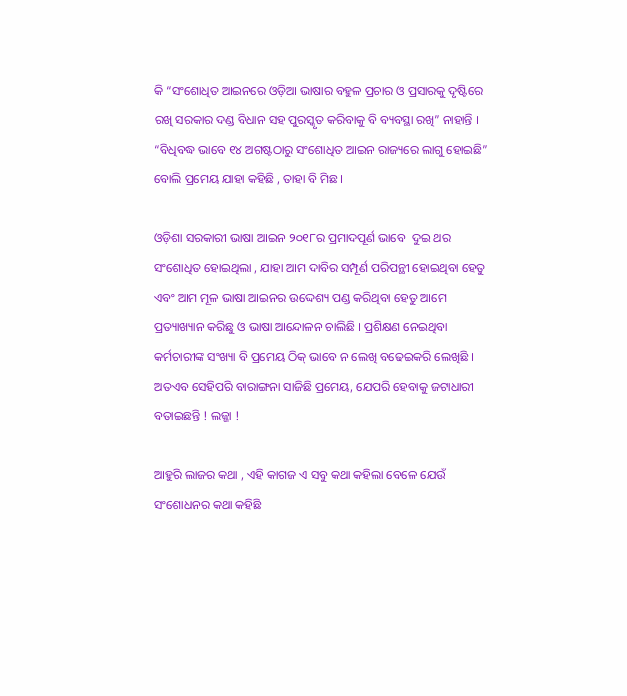କି “ସଂଶୋଧିତ ଆଇନରେ ଓଡ଼ିଆ ଭାଷାର ବହୁଳ ପ୍ରଚାର ଓ ପ୍ରସାରକୁ ଦୃଷ୍ଟିରେ ରଖି ସରକାର ଦଣ୍ଡ ବିଧାନ ସହ ପୁରସ୍କୃତ କରିବାକୁ ବି ବ୍ୟବସ୍ଥା ରଖି” ନାହାନ୍ତି । “ବିଧିବଦ୍ଧ ଭାବେ ୧୪ ଅଗଷ୍ଟଠାରୁ ସଂଶୋଧିତ ଆଇନ ରାଜ୍ୟରେ ଲାଗୁ ହୋଇଛି” ବୋଲି ପ୍ରମେୟ ଯାହା କହିଛି , ତାହା ବି ମିଛ ।

ଓଡ଼ିଶା ସରକାରୀ ଭାଷା ଆଇନ ୨୦୧୮ର ପ୍ରମାଦପୂର୍ଣ ଭାବେ  ଦୁଇ ଥର ସଂଶୋଧିତ ହୋଇଥିଲା , ଯାହା ଆମ ଦାବିର ସମ୍ପୂର୍ଣ ପରିପନ୍ଥୀ ହୋଇଥିବା ହେତୁ ଏବଂ ଆମ ମୂଳ ଭାଷା ଆଇନର ଉଦ୍ଦେଶ୍ୟ ପଣ୍ଡ କରିଥିବା ହେତୁ ଆମେ ପ୍ରତ୍ୟାଖ୍ୟାନ କରିଛୁ ଓ ଭାଷା ଆନ୍ଦୋଳନ ଚାଲିଛି । ପ୍ରଶିକ୍ଷଣ ନେଇଥିବା କର୍ମଚାରୀଙ୍କ ସଂଖ୍ୟା ବି ପ୍ରମେୟ ଠିକ୍ ଭାବେ ନ ଲେଖି ବଢେଇକରି ଲେଖିଛି । ଅତଏବ ସେହିପରି ବାରାଙ୍ଗନା ସାଜିଛି ପ୍ରମେୟ, ଯେପରି ହେବାକୁ ଜଟାଧାରୀ ବତାଇଛନ୍ତି ! ଲଜ୍ଜା !

ଆହୁରି ଲାଜର କଥା , ଏହି କାଗଜ ଏ ସବୁ କଥା କହିଲା ବେଳେ ଯେଉଁ ସଂଶୋଧନର କଥା କହିଛି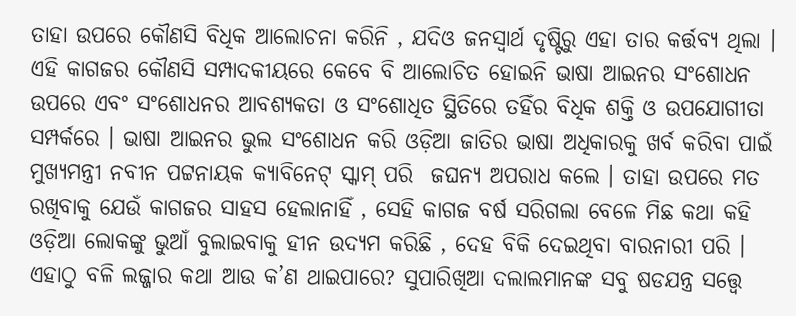ତାହା ଉପରେ କୌଣସି ବିଧିକ ଆଲୋଚନା କରିନି , ଯଦିଓ ଜନସ୍ବାର୍ଥ ଦୃଷ୍ଟିରୁ ଏହା ତାର କର୍ତ୍ତବ୍ୟ ଥିଲା । ଏହି କାଗଜର କୌଣସି ସମ୍ପାଦକୀୟରେ କେବେ ବି ଆଲୋଚିତ ହୋଇନି ଭାଷା ଆଇନର ସଂଶୋଧନ ଉପରେ ଏବଂ ସଂଶୋଧନର ଆବଶ୍ୟକତା ଓ ସଂଶୋଧିତ ସ୍ଥିତିରେ ତହିଁର ବିଧିକ ଶକ୍ତି ଓ ଉପଯୋଗୀତା ସମ୍ପର୍କରେ । ଭାଷା ଆଇନର ଭୁଲ ସଂଶୋଧନ କରି ଓଡ଼ିଆ ଜାତିର ଭାଷା ଅଧିକାରକୁ ଖର୍ବ କରିବା ପାଇଁ ମୁଖ୍ୟମନ୍ତ୍ରୀ ନବୀନ ପଟ୍ଟନାୟକ କ୍ୟାବିନେଟ୍ ସ୍କାମ୍ ପରି  ଜଘନ୍ୟ ଅପରାଧ କଲେ । ତାହା ଉପରେ ମତ ରଖିବାକୁ ଯେଉଁ କାଗଜର ସାହସ ହେଲାନାହିଁ , ସେହି କାଗଜ ବର୍ଷ ସରିଗଲା ବେଳେ ମିଛ କଥା କହି ଓଡ଼ିଆ ଲୋକଙ୍କୁ ଭୁଆଁ ବୁଲାଇବାକୁ ହୀନ ଉଦ୍ୟମ କରିଛି , ଦେହ ବିକି ଦେଇଥିବା ବାରନାରୀ ପରି । ଏହାଠୁ ବଳି ଲଜ୍ଜାର କଥା ଆଉ କ’ଣ ଥାଇପାରେ? ସୁପାରିଖିଆ ଦଲାଲମାନଙ୍କ ସବୁ ଷଡଯନ୍ତ୍ର ସତ୍ତ୍ୱେ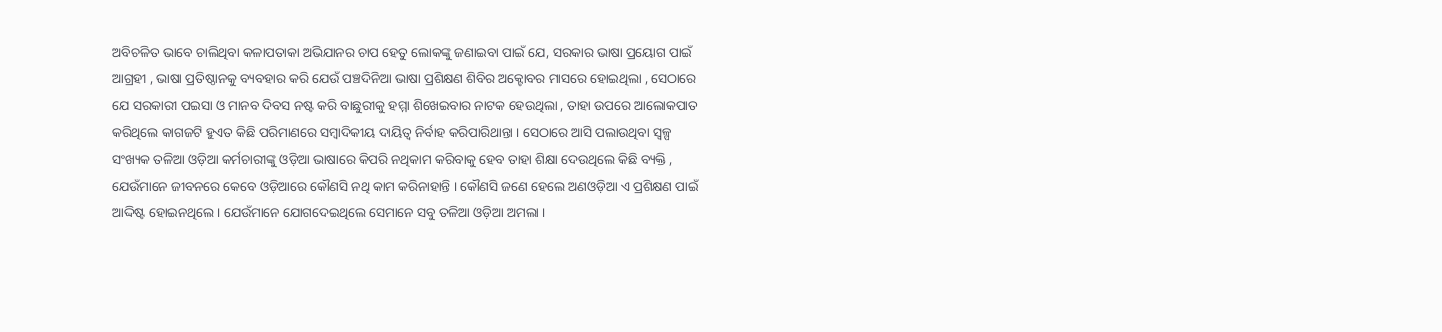ଅବିଚଳିତ ଭାବେ ଚାଲିଥିବା କଳାପତାକା ଅଭିଯାନର ଚାପ ହେତୁ ଲୋକଙ୍କୁ ଜଣାଇବା ପାଇଁ ଯେ, ସରକାର ଭାଷା ପ୍ରୟୋଗ ପାଇଁ ଆଗ୍ରହୀ , ଭାଷା ପ୍ରତିଷ୍ଠାନକୁ ବ୍ୟବହାର କରି ଯେଉଁ ପଞ୍ଚଦିନିଆ ଭାଷା ପ୍ରଶିକ୍ଷଣ ଶିବିର ଅକ୍ଟୋବର ମାସରେ ହୋଇଥିଲା , ସେଠାରେ ଯେ ସରକାରୀ ପଇସା ଓ ମାନବ ଦିବସ ନଷ୍ଟ କରି ବାଛୁରୀକୁ ହମ୍ମା ଶିଖେଇବାର ନାଟକ ହେଉଥିଲା , ତାହା ଉପରେ ଆଲୋକପାତ କରିଥିଲେ କାଗଜଟି ହୁଏତ କିଛି ପରିମାଣରେ ସମ୍ବାଦିକୀୟ ଦାୟିତ୍ଵ ନିର୍ବାହ କରିପାରିଥାନ୍ତା । ସେଠାରେ ଆସି ପଲାଉଥିବା ସ୍ୱଳ୍ପ ସଂଖ୍ୟକ ତଳିଆ ଓଡ଼ିଆ କର୍ମଚାରୀଙ୍କୁ ଓଡ଼ିଆ ଭାଷାରେ କିପରି ନଥିକାମ କରିବାକୁ ହେବ ତାହା ଶିକ୍ଷା ଦେଉଥିଲେ କିଛି ବ୍ୟକ୍ତି , ଯେଉଁମାନେ ଜୀବନରେ କେବେ ଓଡ଼ିଆରେ କୌଣସି ନଥି କାମ କରିନାହାନ୍ତି । କୌଣସି ଜଣେ ହେଲେ ଅଣଓଡ଼ିଆ ଏ ପ୍ରଶିକ୍ଷଣ ପାଇଁ ଆଦ୍ଦିଷ୍ଟ ହୋଇନଥିଲେ । ଯେଉଁମାନେ ଯୋଗଦେଇଥିଲେ ସେମାନେ ସବୁ ତଳିଆ ଓଡ଼ିଆ ଅମଲା ।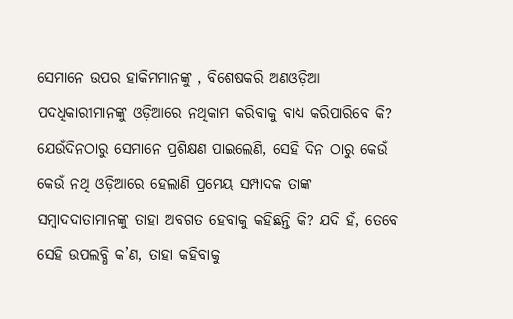ସେମାନେ ଉପର ହାକିମମାନଙ୍କୁ , ବିଶେଷକରି ଅଣଓଡ଼ିଆ ପଦଧିକାରୀମାନଙ୍କୁ ଓଡ଼ିଆରେ ନଥିକାମ କରିବାକୁ ବାଧ୍ୟ କରିପାରିବେ କି? ଯେଉଁଦିନଠାରୁ ସେମାନେ ପ୍ରଶିକ୍ଷଣ ପାଇଲେଣି, ସେହି ଦିନ ଠାରୁ କେଉଁ କେଉଁ ନଥି ଓଡ଼ିଆରେ ହେଲାଣି ପ୍ରମେୟ ସମ୍ପାଦକ ତାଙ୍କ ସମ୍ବାଦଦାତାମାନଙ୍କୁ ତାହା ଅବଗତ ହେବାକୁ କହିଛନ୍ତି କି? ଯଦି ହଁ, ତେବେ ସେହି ଉପଲବ୍ଧି କ’ଣ, ତାହା କହିବାକୁ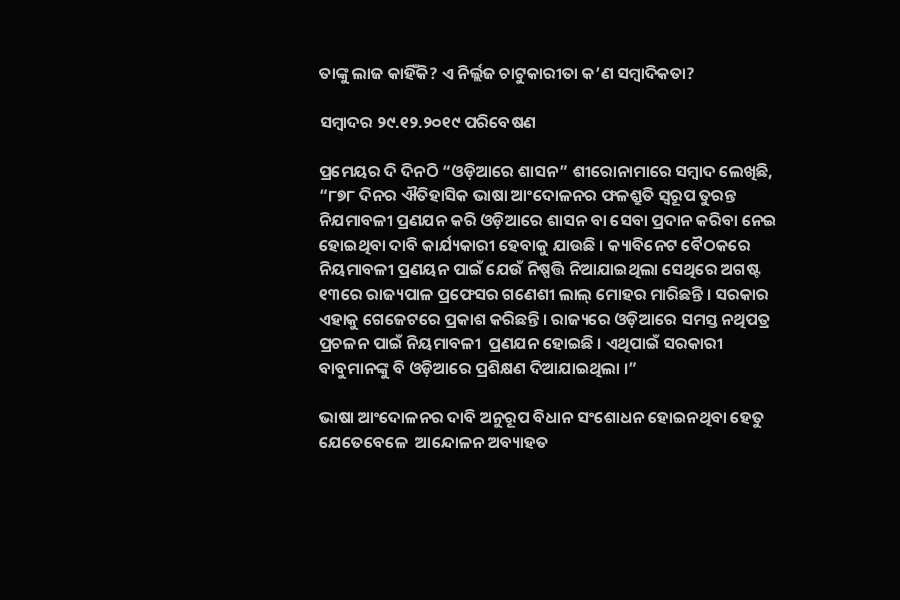ତାଙ୍କୁ ଲାଜ କାହିଁକି? ଏ ନିର୍ଲ୍ଲଜ ଚାଟୁକାରୀତା କ’ଣ ସମ୍ବାଦିକତା?

ସମ୍ବାଦର ୨୯.୧୨.୨୦୧୯ ପରିବେଷଣ

ପ୍ରମେୟର ଦି ଦିନଠି “ଓଡ଼ିଆରେ ଶାସନ” ଶୀରୋନାମାରେ ସମ୍ବାଦ ଲେଖିଛି, “୮୭୮ ଦିନର ଐତିହାସିକ ଭାଷା ଆଂଦୋଳନର ଫଳଶ୍ରୁତି ସ୍ୱରୂପ ତୁରନ୍ତ ନିଯମାବଳୀ ପ୍ରଣଯନ କରି ଓଡ଼ିଆରେ ଶାସନ ବା ସେବା ପ୍ରଦାନ କରିବା ନେଇ ହୋଇଥିବା ଦାବି କାର୍ଯ୍ୟକାରୀ ହେବାକୁ ଯାଉଛି । କ୍ୟାବିନେଟ ବୈଠକରେ ନିୟମାବଳୀ ପ୍ରଣୟନ ପାଇଁ ଯେଉଁ ନିଷ୍ପତ୍ତି ନିଆଯାଇଥିଲା ସେଥିରେ ଅଗଷ୍ଟ ୧୩ରେ ରାଜ୍ୟପାଳ ପ୍ରଫେସର ଗଣେଶୀ ଲାଲ୍ ମୋହର ମାରିଛନ୍ତି । ସରକାର ଏହାକୁ ଗେଜେଟରେ ପ୍ରକାଶ କରିଛନ୍ତି । ରାଜ୍ୟରେ ଓଡ଼ିଆରେ ସମସ୍ତ ନଥିପତ୍ର ପ୍ରଚଳନ ପାଇଁ ନିୟମାବଳୀ  ପ୍ରଣଯନ ହୋଇଛି । ଏଥିପାଇଁ ସରକାରୀ ବାବୁମାନଙ୍କୁ ବି ଓଡ଼ିଆରେ ପ୍ରଶିକ୍ଷଣ ଦିଆଯାଇଥିଲା ।”

ଭାଷା ଆଂଦୋଳନର ଦାବି ଅନୁରୂପ ବିଧାନ ସଂଶୋଧନ ହୋଇନଥିବା ହେତୁ ଯେତେବେଳେ  ଆନ୍ଦୋଳନ ଅବ୍ୟାହତ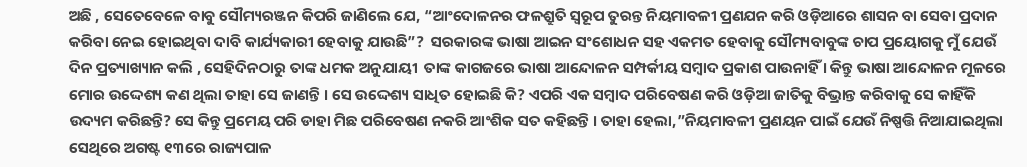ଅଛି , ସେତେବେଳେ ବାବୁ ସୌମ୍ୟରଞ୍ଜନ କିପରି ଜାଣିଲେ ଯେ, “ଆଂଦୋଳନର ଫଳଶ୍ରୁତି ସ୍ୱରୂପ ତୁରନ୍ତ ନିୟମାବଳୀ ପ୍ରଣଯନ କରି ଓଡ଼ିଆରେ ଶାସନ ବା ସେବା ପ୍ରଦାନ କରିବା ନେଇ ହୋଇଥିବା ଦାବି କାର୍ଯ୍ୟକାରୀ ହେବାକୁ ଯାଉଛି”?  ସରକାରଙ୍କ ଭାଷା ଆଇନ ସଂଶୋଧନ ସହ ଏକମତ ହେବାକୁ ସୌମ୍ୟବାବୁଙ୍କ ଚାପ ପ୍ରୟୋଗକୁ ମୁଁ ଯେଉଁ ଦିନ ପ୍ରତ୍ୟାଖ୍ୟାନ କଲି , ସେହିଦିନଠାରୁ ତାଙ୍କ ଧମକ ଅନୁଯାୟୀ  ତାଙ୍କ କାଗଜରେ ଭାଷା ଆନ୍ଦୋଳନ ସମ୍ପର୍କୀୟ ସମ୍ବାଦ ପ୍ରକାଶ ପାଉନାହିଁ । କିନ୍ତୁ ଭାଷା ଆନ୍ଦୋଳନ ମୂଳରେ ମୋର ଉଦ୍ଦେଶ୍ୟ କଣ ଥିଲା ତାହା ସେ ଜାଣନ୍ତି । ସେ ଉଦ୍ଦେଶ୍ୟ ସାଧିତ ହୋଇଛି କି? ଏପରି ଏକ ସମ୍ବାଦ ପରିବେଷଣ କରି ଓଡ଼ିଆ ଜାତିକୁ ବିଭ୍ରାନ୍ତ କରିବାକୁ ସେ କାହିଁକି ଉଦ୍ୟମ କରିଛନ୍ତି? ସେ କିନ୍ତୁ ପ୍ରମେୟ ପରି ଡାହା ମିଛ ପରିବେଷଣ ନକରି ଆଂଶିକ ସତ କହିଛନ୍ତି । ତାହା ହେଲା,”ନିୟମାବଳୀ ପ୍ରଣୟନ ପାଇଁ ଯେଉଁ ନିଷ୍ପତ୍ତି ନିଆଯାଇଥିଲା ସେଥିରେ ଅଗଷ୍ଟ ୧୩ରେ ରାଜ୍ୟପାଳ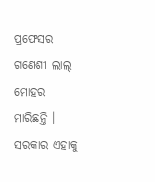ପ୍ରଫେସର ଗଣେଶୀ ଲାଲ୍ ମୋହର ମାରିଛନ୍ତି । ସରକାର ଏହାକୁ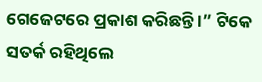ଗେଜେଟରେ ପ୍ରକାଶ କରିଛନ୍ତି ।” ଟିକେ ସତର୍କ ରହିଥିଲେ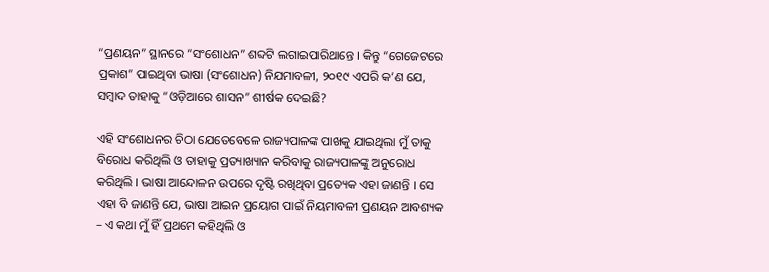“ପ୍ରଣୟନ” ସ୍ଥାନରେ “ସଂଶୋଧନ” ଶବ୍ଦଟି ଲଗାଇପାରିଥାନ୍ତେ । କିନ୍ତୁ “ଗେଜେଟରେ ପ୍ରକାଶ” ପାଇଥିବା ଭାଷା (ସଂଶୋଧନ) ନିଯମାବଳୀ, ୨୦୧୯ ଏପରି କ’ଣ ଯେ, ସମ୍ବାଦ ତାହାକୁ “ଓଡ଼ିଆରେ ଶାସନ” ଶୀର୍ଷକ ଦେଇଛି?

ଏହି ସଂଶୋଧନର ଚିଠା ଯେତେବେଳେ ରାଜ୍ୟପାଳଙ୍କ ପାଖକୁ ଯାଇଥିଲା ମୁଁ ତାକୁ ବିରୋଧ କରିଥିଲି ଓ ତାହାକୁ ପ୍ରତ୍ୟାଖ୍ୟାନ କରିବାକୁ ରାଜ୍ୟପାଳଙ୍କୁ ଅନୁରୋଧ କରିଥିଲି । ଭାଷା ଆନ୍ଦୋଳନ ଉପରେ ଦୃଷ୍ଟି ରଖିଥିବା ପ୍ରତ୍ୟେକ ଏହା ଜାଣନ୍ତି । ସେ ଏହା ବି ଜାଣନ୍ତି ଯେ, ଭାଷା ଆଇନ ପ୍ରୟୋଗ ପାଇଁ ନିୟମାବଳୀ ପ୍ରଣୟନ ଆବଶ୍ୟକ – ଏ କଥା ମୁଁ ହିଁ ପ୍ରଥମେ କହିଥିଲି ଓ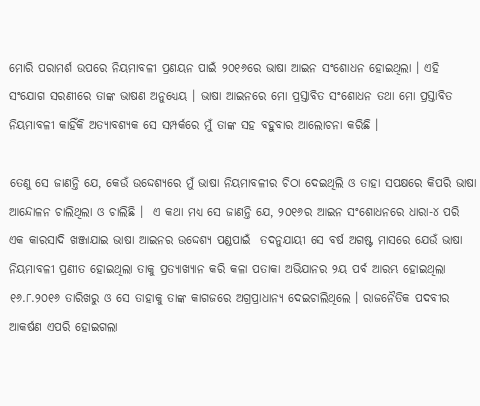ମୋରି ପରାମର୍ଶ ଉପରେ ନିୟମାବଳୀ ପ୍ରଣୟନ ପାଇଁ ୨୦୧୬ରେ ଭାଷା ଆଇନ ସଂଶୋଧନ ହୋଇଥିଲା । ଏହି ସଂଯୋଗ ସରଣୀରେ ତାଙ୍କ ଭାଷଣ ଅନୁଧ୍ୟେୟ । ଭାଷା ଆଇନରେ ମୋ ପ୍ରସ୍ତାବିତ ସଂଶୋଧନ ତଥା ମୋ ପ୍ରସ୍ତାବିତ ନିୟମାବଳୀ କାହିଁକି ଅତ୍ୟାବଶ୍ୟକ ସେ ସମ୍ପର୍କରେ ମୁଁ ତାଙ୍କ ସହ ବହୁବାର ଆଲୋଚନା କରିଛି ।

ତେଣୁ ସେ ଜାଣନ୍ତି ଯେ, କେଉଁ ଉଦ୍ଦେଶ୍ୟରେ ମୁଁ ଭାଷା ନିୟମାବଳୀର ଚିଠା ଦେଇଥିଲି ଓ ତାହା ସପକ୍ଷରେ କିପରି ଭାଷା ଆନ୍ଦୋଳନ ଚାଲିଥିଲା ଓ ଚାଲିଛି ।  ଏ କଥା ମଧ୍ୟ ସେ ଜାଣନ୍ତି ଯେ, ୨୦୧୬ର ଆଇନ ସଂଶୋଧନରେ ଧାରା-୪ ପରି ଏକ କାରସାଦି ଖଞ୍ଜାଯାଇ ଭାଷା ଆଇନର ଉଦ୍ଦେଶ୍ୟ ପଣ୍ଡପାଇଁ  ତଦନୁଯାୟୀ ସେ ବର୍ଷ ଅଗଷ୍ଟ ମାସରେ ଯେଉଁ ଭାଷା ନିୟମାବଳୀ ପ୍ରଣୀତ ହୋଇଥିଲା ତାକୁ ପ୍ରତ୍ୟାଖ୍ୟାନ କରି କଳା ପତାକା ଅଭିଯାନର ୨ୟ ପର୍ବ ଆରମ୍ଭ ହୋଇଥିଲା ୧୬.୮.୨୦୧୬ ତାରିଖରୁ ଓ ସେ ତାହାକୁ ତାଙ୍କ କାଗଜରେ ଅଗ୍ରପ୍ରାଧାନ୍ୟ ଦେଇଚାଲିଥିଲେ । ରାଜନୈତିକ ପଦବୀର ଆକର୍ଷଣ ଏପରି ହୋଇଗଲା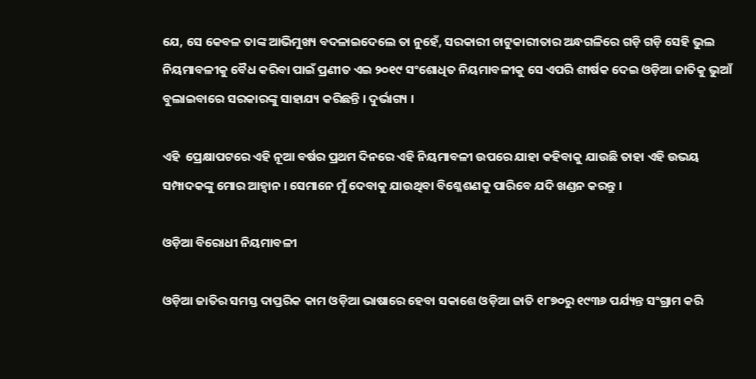ଯେ, ସେ କେବଳ ତାଙ୍କ ଆଭିମୁଖ୍ୟ ବଦଳାଇଦେଲେ ତା ନୁହେଁ, ସରକାରୀ ଚାଟୁକାରୀତାର ଅନ୍ଧଗଳିରେ ଗଡ଼ି ଗଡ଼ି ସେହି ଭୁଲ ନିୟମାବଳୀକୁ ବୈଧ କରିବା ପାଇଁ ପ୍ରଣୀତ ଏଇ ୨୦୧୯ ସଂଶୋଧିତ ନିୟମାବଳୀକୁ ସେ ଏପରି ଶୀର୍ଷକ ଦେଇ ଓଡ଼ିଆ ଜାତିକୁ ଭୁଆଁ ବୁଲାଇବାରେ ସରକାରଙ୍କୁ ସାହାଯ୍ୟ କରିଛନ୍ତି । ଦୁର୍ଭାଗ୍ୟ ।

ଏହି  ପ୍ରେକ୍ଷାପଟରେ ଏହି ନୂଆ ବର୍ଷର ପ୍ରଥମ ଦିନରେ ଏହି ନିୟମାବଳୀ ଉପରେ ଯାହା କହିବାକୁ ଯାଉଛି ତାହା ଏହି ଉଭୟ ସମ୍ପାଦକଙ୍କୁ ମୋର ଆହ୍ଵାନ । ସେମାନେ ମୁଁ ଦେବାକୁ ଯାଉଥିବା ବିଶ୍ଳେଶଣକୁ ପାରିବେ ଯଦି ଖଣ୍ଡନ କରନ୍ତୁ ।

ଓଡ଼ିଆ ବିରୋଧୀ ନିୟମାବଳୀ

ଓଡ଼ିଆ ଜାତିର ସମସ୍ତ ଦାପ୍ତରିକ କାମ ଓଡ଼ିଆ ଭାଷାରେ ହେବା ସକାଶେ ଓଡ଼ିଆ ଜାତି ୧୮୭୦ରୁ ୧୯୩୬ ପର୍ଯ୍ୟନ୍ତ ସଂଗ୍ରାମ କରି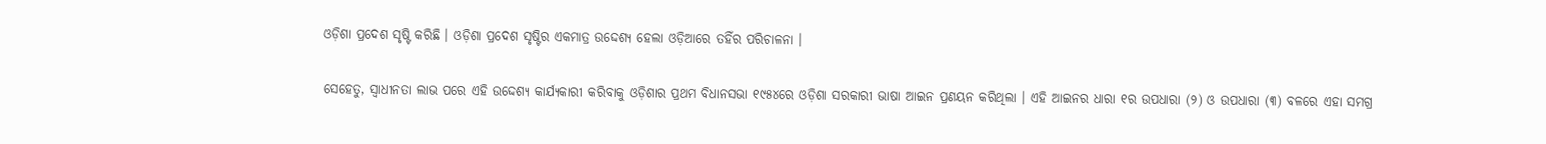ଓଡ଼ିଶା ପ୍ରଦେଶ ସୃଷ୍ଟି କରିଛି । ଓଡ଼ିଶା ପ୍ରଦେଶ ସୃଷ୍ଟିର ଏକମାତ୍ର ଉଦ୍ଦେଶ୍ୟ ହେଲା ଓଡ଼ିଆରେ ତହିଁର ପରିଚାଳନା ।

ସେହେତୁ, ସ୍ଵାଧୀନତା ଲାଭ ପରେ ଏହି ଉଦ୍ଦେଶ୍ୟ କାର୍ଯ୍ୟକାରୀ କରିବାକୁ ଓଡ଼ିଶାର ପ୍ରଥମ ବିଧାନସଭା ୧୯୫୪ରେ ଓଡ଼ିଶା ସରକାରୀ ଭାଷା ଆଇନ ପ୍ରଣୟନ କରିଥିଲା । ଏହି ଆଇନର ଧାରା ୧ର ଉପଧାରା (୨) ଓ ଉପଧାରା (୩) ବଳରେ ଏହା ସମଗ୍ର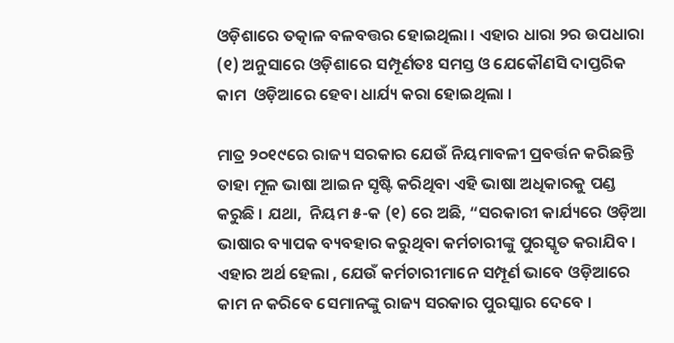ଓଡ଼ିଶାରେ ତତ୍କାଳ ବଳବତ୍ତର ହୋଇଥିଲା । ଏହାର ଧାରା ୨ର ଉପଧାରା (୧) ଅନୁସାରେ ଓଡ଼ିଶାରେ ସମ୍ପୂର୍ଣତଃ ସମସ୍ତ ଓ ଯେକୌଣସି ଦାପ୍ତରିକ କାମ  ଓଡ଼ିଆରେ ହେବା ଧାର୍ଯ୍ୟ କରା ହୋଇଥିଲା ।

ମାତ୍ର ୨୦୧୯ରେ ରାଜ୍ୟ ସରକାର ଯେଉଁ ନିୟମାବଳୀ ପ୍ରବର୍ତ୍ତନ କରିଛନ୍ତି ତାହା ମୂଳ ଭାଷା ଆଇନ ସୃଷ୍ଟି କରିଥିବା ଏହି ଭାଷା ଅଧିକାରକୁ ପଣ୍ଡ କରୁଛି । ଯଥା,  ନିୟମ ୫-କ (୧) ରେ ଅଛି, “ସରକାରୀ କାର୍ଯ୍ୟରେ ଓଡ଼ିଆ ଭାଷାର ବ୍ୟାପକ ବ୍ୟବହାର କରୁଥିବା କର୍ମଚାରୀଙ୍କୁ ପୁରସ୍କୃତ କରାଯିବ । ଏହାର ଅର୍ଥ ହେଲା , ଯେଉଁ କର୍ମଚାରୀମାନେ ସମ୍ପୂର୍ଣ ଭାବେ ଓଡ଼ିଆରେ କାମ ନ କରିବେ ସେମାନଙ୍କୁ ରାଜ୍ୟ ସରକାର ପୁରସ୍କାର ଦେବେ ।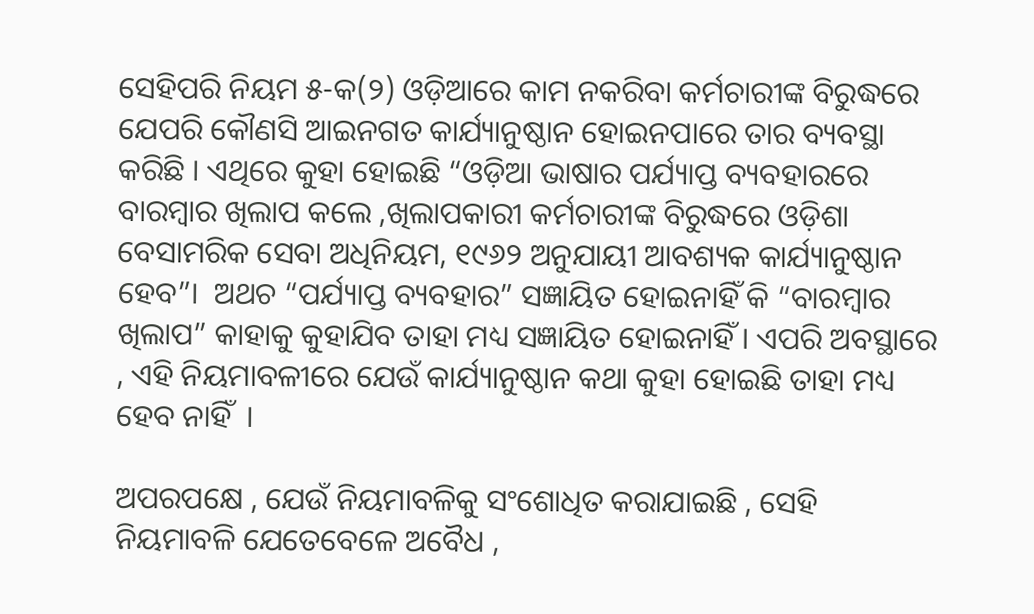ସେହିପରି ନିୟମ ୫-କ(୨) ଓଡ଼ିଆରେ କାମ ନକରିବା କର୍ମଚାରୀଙ୍କ ବିରୁଦ୍ଧରେ ଯେପରି କୌଣସି ଆଇନଗତ କାର୍ଯ୍ୟାନୁଷ୍ଠାନ ହୋଇନପାରେ ତାର ବ୍ୟବସ୍ଥା କରିଛି । ଏଥିରେ କୁହା ହୋଇଛି “ଓଡ଼ିଆ ଭାଷାର ପର୍ଯ୍ୟାପ୍ତ ବ୍ୟବହାରରେ ବାରମ୍ବାର ଖିଲାପ କଲେ ,ଖିଲାପକାରୀ କର୍ମଚାରୀଙ୍କ ବିରୁଦ୍ଧରେ ଓଡ଼ିଶା ବେସାମରିକ ସେବା ଅଧିନିୟମ, ୧୯୬୨ ଅନୁଯାୟୀ ଆବଶ୍ୟକ କାର୍ଯ୍ୟାନୁଷ୍ଠାନ ହେବ”।  ଅଥଚ “ପର୍ଯ୍ୟାପ୍ତ ବ୍ୟବହାର” ସଜ୍ଞାୟିତ ହୋଇନାହିଁ କି “ବାରମ୍ବାର ଖିଲାପ” କାହାକୁ କୁହାଯିବ ତାହା ମଧ୍ୟ ସଜ୍ଞାୟିତ ହୋଇନାହିଁ । ଏପରି ଅବସ୍ଥାରେ , ଏହି ନିୟମାବଳୀରେ ଯେଉଁ କାର୍ଯ୍ୟାନୁଷ୍ଠାନ କଥା କୁହା ହୋଇଛି ତାହା ମଧ୍ୟ ହେବ ନାହିଁ  ।

ଅପରପକ୍ଷେ , ଯେଉଁ ନିୟମାବଳିକୁ ସଂଶୋଧିତ କରାଯାଇଛି , ସେହି ନିୟମାବଳି ଯେତେବେଳେ ଅବୈଧ ,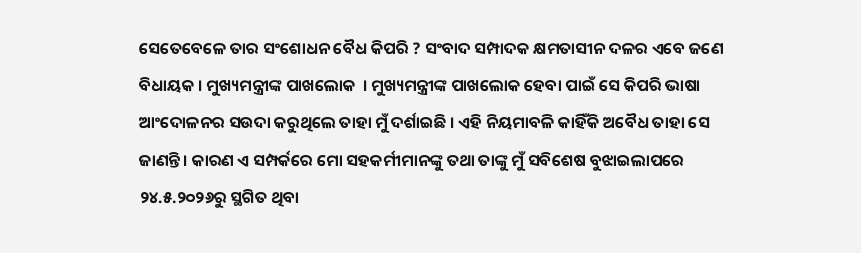ସେତେବେଳେ ତାର ସଂଶୋଧନ ବୈଧ କିପରି ? ସଂବାଦ ସମ୍ପାଦକ କ୍ଷମତାସୀନ ଦଳର ଏବେ ଜଣେ ବିଧାୟକ । ମୁଖ୍ୟମନ୍ତ୍ରୀଙ୍କ ପାଖଲୋକ  । ମୁଖ୍ୟମନ୍ତ୍ରୀଙ୍କ ପାଖଲୋକ ହେବା ପାଇଁ ସେ କିପରି ଭାଷା ଆଂଦୋଳନର ସଉଦା କରୁଥିଲେ ତାହା ମୁଁ ଦର୍ଶାଇଛି । ଏହି ନିୟମାବଳି କାହିଁକି ଅବୈଧ ତାହା ସେ ଜାଣନ୍ତି । କାରଣ ଏ ସମ୍ପର୍କରେ ମୋ ସହକର୍ମୀମାନଙ୍କୁ ତଥା ତାଙ୍କୁ ମୁଁ ସବିଶେଷ ବୁଝାଇଲାପରେ  ୨୪.୫.୨୦୨୬ରୁ ସ୍ଥଗିତ ଥିବା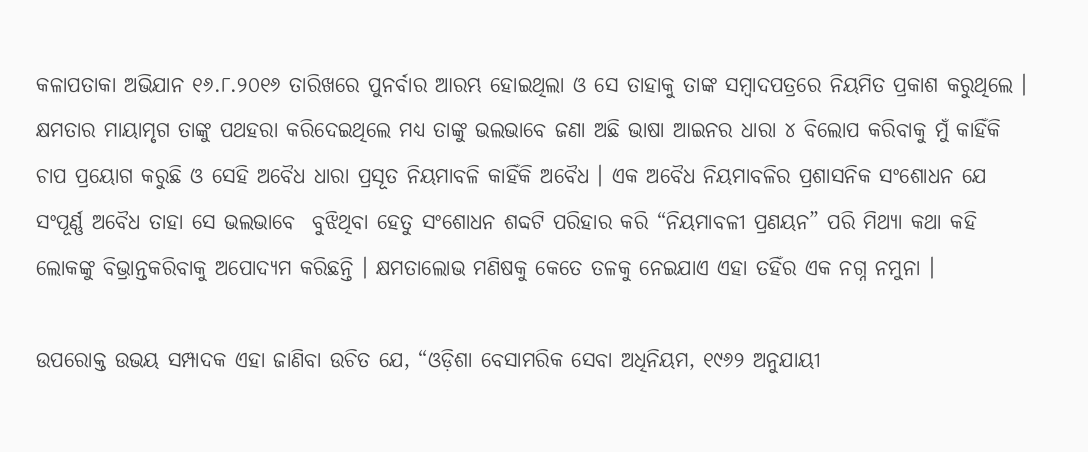କଳାପତାକା ଅଭିଯାନ ୧୬.୮.୨୦୧୬ ତାରିଖରେ ପୁନର୍ବାର ଆରମ୍ଭ ହୋଇଥିଲା ଓ ସେ ତାହାକୁ ତାଙ୍କ ସମ୍ବାଦପତ୍ରରେ ନିୟମିତ ପ୍ରକାଶ କରୁଥିଲେ । କ୍ଷମତାର ମାୟାମୃଗ ତାଙ୍କୁ ପଥହରା କରିଦେଇଥିଲେ ମଧ୍ୟ ତାଙ୍କୁ ଭଲଭାବେ ଜଣା ଅଛି ଭାଷା ଆଇନର ଧାରା ୪ ବିଲୋପ କରିବାକୁ ମୁଁ କାହିଁକି ଚାପ ପ୍ରୟୋଗ କରୁଛି ଓ ସେହି ଅବୈଧ ଧାରା ପ୍ରସୂତ ନିୟମାବଳି କାହିଁକି ଅବୈଧ । ଏକ ଅବୈଧ ନିୟମାବଳିର ପ୍ରଶାସନିକ ସଂଶୋଧନ ଯେ ସଂପୂର୍ଣ୍ଣ ଅବୈଧ ତାହା ସେ ଭଲଭାବେ  ବୁଝିଥିବା ହେତୁ ସଂଶୋଧନ ଶବ୍ଦଟି ପରିହାର କରି “ନିୟମାବଳୀ ପ୍ରଣୟନ” ପରି ମିଥ୍ୟା କଥା କହି ଲୋକଙ୍କୁ ବିଭ୍ରାନ୍ତକରିବାକୁ ଅପୋଦ୍ୟମ କରିଛନ୍ତି । କ୍ଷମତାଲୋଭ ମଣିଷକୁ କେତେ ତଳକୁ ନେଇଯାଏ ଏହା ତହିଁର ଏକ ନଗ୍ନ ନମୁନା ।

ଉପରୋକ୍ତ ଉଭୟ ସମ୍ପାଦକ ଏହା ଜାଣିବା ଉଚିତ ଯେ, “ଓଡ଼ିଶା ବେସାମରିକ ସେବା ଅଧିନିୟମ, ୧୯୬୨ ଅନୁଯାୟୀ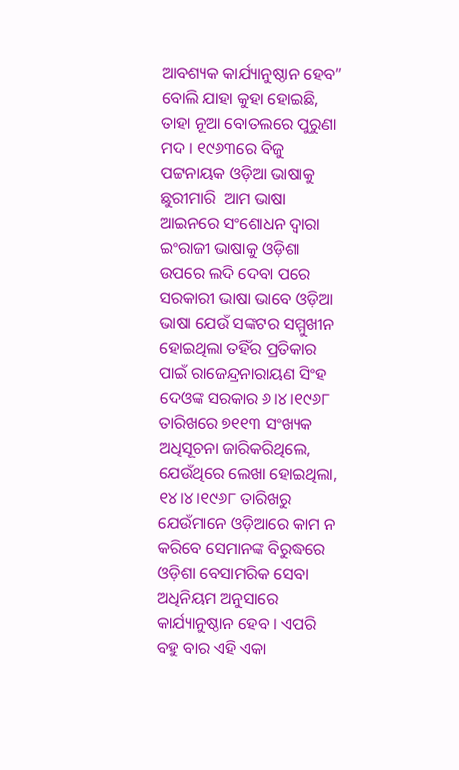ଆବଶ୍ୟକ କାର୍ଯ୍ୟାନୁଷ୍ଠାନ ହେବ” ବୋଲି ଯାହା କୁହା ହୋଇଛି, ତାହା ନୂଆ ବୋତଲରେ ପୁରୁଣା ମଦ । ୧୯୬୩ରେ ବିଜୁ ପଟ୍ଟନାୟକ ଓଡ଼ିଆ ଭାଷାକୁ ଛୁରୀମାରି  ଆମ ଭାଷା ଆଇନରେ ସଂଶୋଧନ ଦ୍ଵାରା ଇଂରାଜୀ ଭାଷାକୁ ଓଡ଼ିଶା ଉପରେ ଲଦି ଦେବା ପରେ ସରକାରୀ ଭାଷା ଭାବେ ଓଡ଼ିଆ ଭାଷା ଯେଉଁ ସଙ୍କଟର ସମ୍ମୁଖୀନ ହୋଇଥିଲା ତହିଁର ପ୍ରତିକାର ପାଇଁ ରାଜେନ୍ଦ୍ରନାରାୟଣ ସିଂହ ଦେଓଙ୍କ ସରକାର ୬।୪।୧୯୬୮ ତାରିଖରେ ୭୧୧୩ ସଂଖ୍ୟକ ଅଧିସୂଚନା ଜାରିକରିଥିଲେ, ଯେଉଁଥିରେ ଲେଖା ହୋଇଥିଲା, ୧୪।୪।୧୯୬୮ ତାରିଖରୁ ଯେଉଁମାନେ ଓଡ଼ିଆରେ କାମ ନ କରିବେ ସେମାନଙ୍କ ବିରୁଦ୍ଧରେ ଓଡ଼ିଶା ବେସାମରିକ ସେବା ଅଧିନିୟମ ଅନୁସାରେ କାର୍ଯ୍ୟାନୁଷ୍ଠାନ ହେବ । ଏପରି ବହୁ ବାର ଏହି ଏକା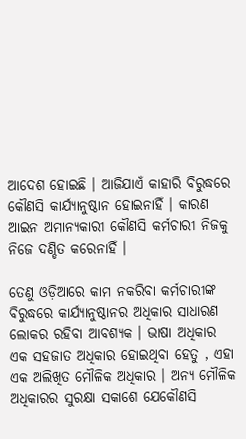ଆଦେଶ ହୋଇଛି । ଆଜିଯାଏଁ କାହାରି ବିରୁଦ୍ଧରେ କୌଣସି କାର୍ଯ୍ୟାନୁଷ୍ଠାନ ହୋଇନାହିଁ । କାରଣ ଆଇନ ଅମାନ୍ୟକାରୀ କୌଣସି କର୍ମଚାରୀ ନିଜକୁ ନିଜେ ଦଣ୍ଡିତ କରେନାହିଁ ।

ତେଣୁ ଓଡ଼ିଆରେ କାମ ନକରିବା କର୍ମଚାରୀଙ୍କ ବିରୁଦ୍ଧରେ କାର୍ଯ୍ୟାନୁଷ୍ଠାନର ଅଧିକାର ସାଧାରଣ ଲୋକର ରହିବା ଆବଶ୍ୟକ । ଭାଷା ଅଧିକାର ଏକ ସହଜାତ ଅଧିକାର ହୋଇଥିବା ହେତୁ , ଏହା ଏକ ଅଲିଖିତ ମୌଳିକ ଅଧିକାର । ଅନ୍ୟ ମୌଳିକ ଅଧିକାରର ସୁରକ୍ଷା ସକାଶେ ଯେକୌଣସି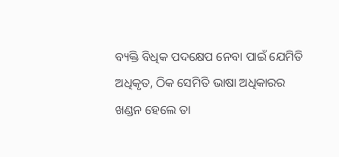ବ୍ୟକ୍ତି ବିଧିକ ପଦକ୍ଷେପ ନେବା ପାଇଁ ଯେମିତି ଅଧିକୃତ, ଠିକ ସେମିତି ଭାଷା ଅଧିକାରର ଖଣ୍ଡନ ହେଲେ ତା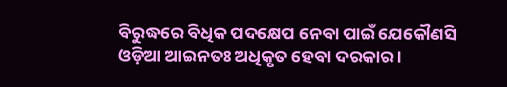ବିରୁଦ୍ଧରେ ବିଧିକ ପଦକ୍ଷେପ ନେବା ପାଇଁ ଯେକୌଣସି ଓଡ଼ିଆ ଆଇନତଃ ଅଧିକୃତ ହେବା ଦରକାର ।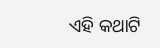ଏହି କଥାଟି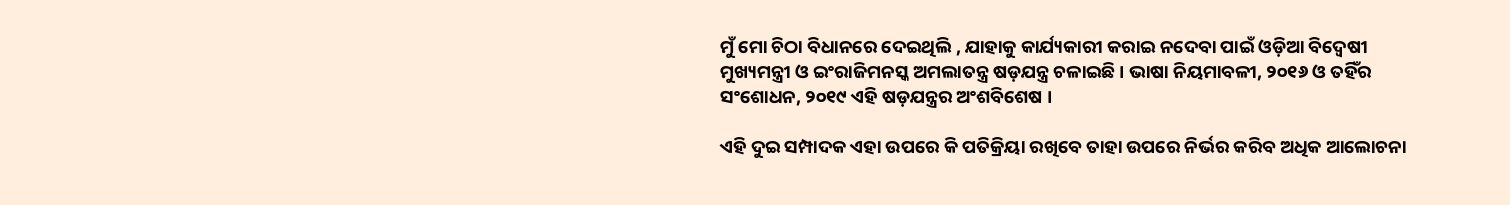ମୁଁ ମୋ ଚିଠା ବିଧାନରେ ଦେଇଥିଲି , ଯାହାକୁ କାର୍ଯ୍ୟକାରୀ କରାଇ ନଦେବା ପାଇଁ ଓଡ଼ିଆ ବିଦ୍ଵେଷୀ ମୁଖ୍ୟମନ୍ତ୍ରୀ ଓ ଇଂରାଜିମନସ୍କ ଅମଲାତନ୍ତ୍ର ଷଡ଼ଯନ୍ତ୍ର ଚଳାଇଛି । ଭାଷା ନିୟମାବଳୀ, ୨୦୧୬ ଓ ତହିଁର ସଂଶୋଧନ, ୨୦୧୯ ଏହି ଷଡ଼ଯନ୍ତ୍ରର ଅଂଶବିଶେଷ ।

ଏହି ଦୁଇ ସମ୍ପାଦକ ଏହା ଉପରେ କି ପତିକ୍ରିୟା ରଖିବେ ତାହା ଉପରେ ନିର୍ଭର କରିବ ଅଧିକ ଆଲୋଚନା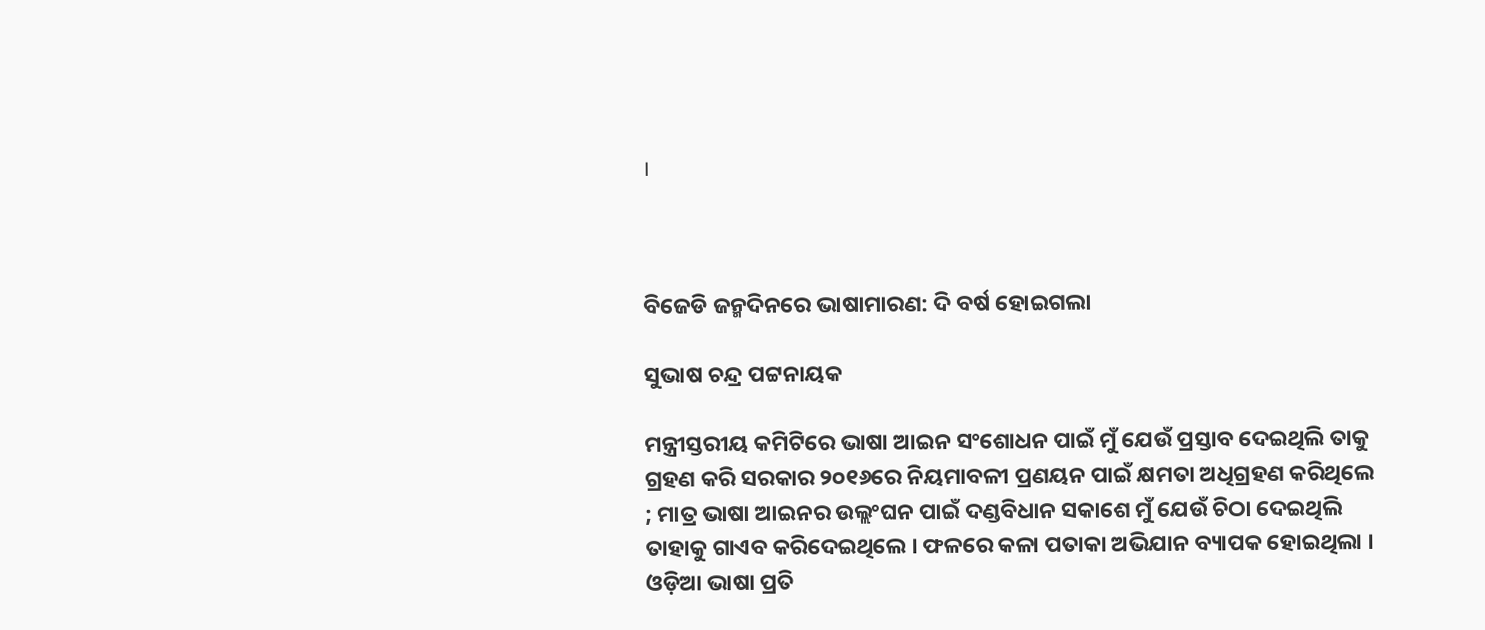।



ବିଜେଡି ଜନ୍ମଦିନରେ ଭାଷାମାରଣ: ଦି ବର୍ଷ ହୋଇଗଲା

ସୁଭାଷ ଚନ୍ଦ୍ର ପଟ୍ଟନାୟକ

ମନ୍ତ୍ରୀସ୍ତରୀୟ କମିଟିରେ ଭାଷା ଆଇନ ସଂଶୋଧନ ପାଇଁ ମୁଁ ଯେଉଁ ପ୍ରସ୍ତାବ ଦେଇଥିଲି ତାକୁ ଗ୍ରହଣ କରି ସରକାର ୨୦୧୬ରେ ନିୟମାବଳୀ ପ୍ରଣୟନ ପାଇଁ କ୍ଷମତା ଅଧିଗ୍ରହଣ କରିଥିଲେ ; ମାତ୍ର ଭାଷା ଆଇନର ଉଲ୍ଲଂଘନ ପାଇଁ ଦଣ୍ଡବିଧାନ ସକାଶେ ମୁଁ ଯେଉଁ ଚିଠା ଦେଇଥିଲି ତାହାକୁ ଗାଏବ କରିଦେଇଥିଲେ । ଫଳରେ କଳା ପତାକା ଅଭିଯାନ ବ୍ୟାପକ ହୋଇଥିଲା ।  ଓଡ଼ିଆ ଭାଷା ପ୍ରତି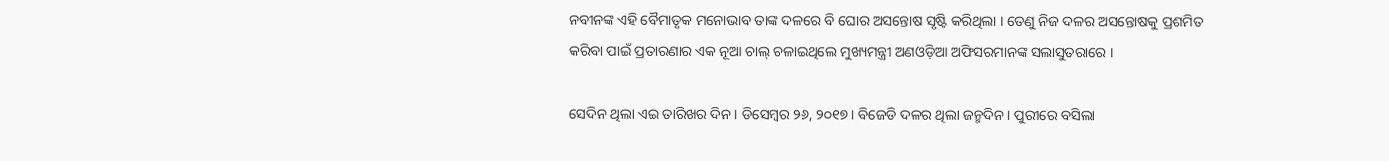ନବୀନଙ୍କ ଏହି ବୈମାତୃକ ମନୋଭାବ ତାଙ୍କ ଦଳରେ ବି ଘୋର ଅସନ୍ତୋଷ ସୃଷ୍ଟି କରିଥିଲା । ତେଣୁ ନିଜ ଦଳର ଅସନ୍ତୋଷକୁ ପ୍ରଶମିତ କରିବା ପାଇଁ ପ୍ରତାରଣାର ଏକ ନୂଆ ଚାଲ୍ ଚଳାଇଥିଲେ ମୁଖ୍ୟମନ୍ତ୍ରୀ ଅଣଓଡ଼ିଆ ଅଫିସରମାନଙ୍କ ସଲାସୁତରାରେ ।

ସେଦିନ ଥିଲା ଏଇ ତାରିଖର ଦିନ । ଡିସେମ୍ବର ୨୬, ୨୦୧୭ । ବିଜେଡି ଦଳର ଥିଲା ଜନ୍ମଦିନ । ପୁରୀରେ ବସିଲା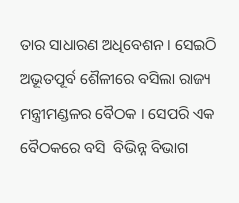ତାର ସାଧାରଣ ଅଧିବେଶନ । ସେଇଠି ଅଭୂତପୂର୍ବ ଶୈଳୀରେ ବସିଲା ରାଜ୍ୟ ମନ୍ତ୍ରୀମଣ୍ଡଳର ବୈଠକ । ସେପରି ଏକ ବୈଠକରେ ବସି  ବିଭିନ୍ନ ବିଭାଗ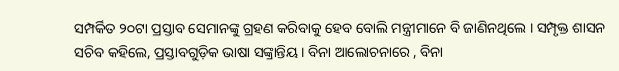ସମ୍ପର୍କିତ ୨୦ଟା ପ୍ରସ୍ତାବ ସେମାନଙ୍କୁ ଗ୍ରହଣ କରିବାକୁ ହେବ ବୋଲି ମନ୍ତ୍ରୀମାନେ ବି ଜାଣିନଥିଲେ । ସମ୍ପୃକ୍ତ ଶାସନ ସଚିବ କହିଲେ, ପ୍ରସ୍ତାବଗୁଡ଼ିକ ଭାଷା ସଙ୍କ୍ରାନ୍ତିୟ । ବିନା ଆଲୋଚନାରେ , ବିନା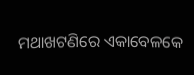ମଥାଖଟଣିରେ ଏକାବେଳକେ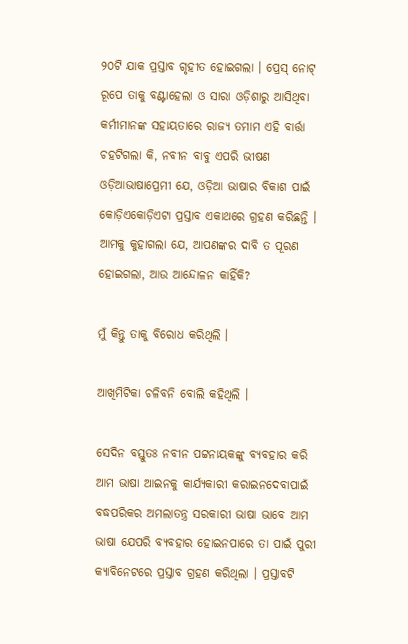୨୦ଟି ଯାକ ପ୍ରସ୍ତାବ ଗୃହୀତ ହୋଇଗଲା । ପ୍ରେସ୍ ନୋଟ୍ ରୂପେ ତାକୁ ବଣ୍ଟାହେଲା ଓ ସାରା ଓଡ଼ିଶାରୁ ଆସିଥିବା କର୍ମୀମାନଙ୍କ ସହାୟତାରେ ରାଜ୍ୟ ତମାମ ଏହି ବାର୍ତ୍ତା ଚହଟିଗଲା କି, ନବୀନ ବାବୁ ଏପରି ଭୀଷଣ ଓଡ଼ିଆଭାଷାପ୍ରେମୀ ଯେ, ଓଡ଼ିଆ ଭାଷାର ବିକାଶ ପାଇଁ କୋଡ଼ିଏକୋଡ଼ିଏଟା ପ୍ରସ୍ତାବ ଏକାଥରେ ଗ୍ରହଣ କରିଛନ୍ତି । ଆମକୁ କୁହାଗଲା ଯେ, ଆପଣଙ୍କର ଦାବି ତ ପୂରଣ ହୋଇଗଲା, ଆଉ ଆନ୍ଦୋଳନ କାହିଁକି?

ମୁଁ କିନ୍ତୁ ତାକୁ ବିରୋଧ କରିଥିଲି ।

ଆଖିମିଟିକା ଚଳିବନି ବୋଲି କହିଥିଲି ।

ସେଦିନ ବସ୍ତୁତଃ ନବୀନ ପଟ୍ଟନାୟକଙ୍କୁ ବ୍ୟବହାର କରି ଆମ ଭାଷା ଆଇନକୁ କାର୍ଯ୍ୟକାରୀ କରାଇନଦେବାପାଇଁ ବଦ୍ଧପରିକର ଅମଲାତନ୍ତ୍ର ସରକାରୀ ଭାଷା ଭାବେ ଆମ ଭାଷା ଯେପରି ବ୍ୟବହାର ହୋଇନପାରେ ତା ପାଇଁ ପୁରୀ କ୍ୟାବିନେଟରେ ପ୍ରସ୍ତାବ ଗ୍ରହଣ କରିଥିଲା । ପ୍ରସ୍ତାବଟି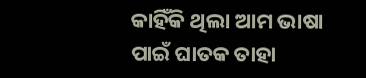କାହିଁକି ଥିଲା ଆମ ଭାଷା ପାଇଁ ଘାତକ ତାହା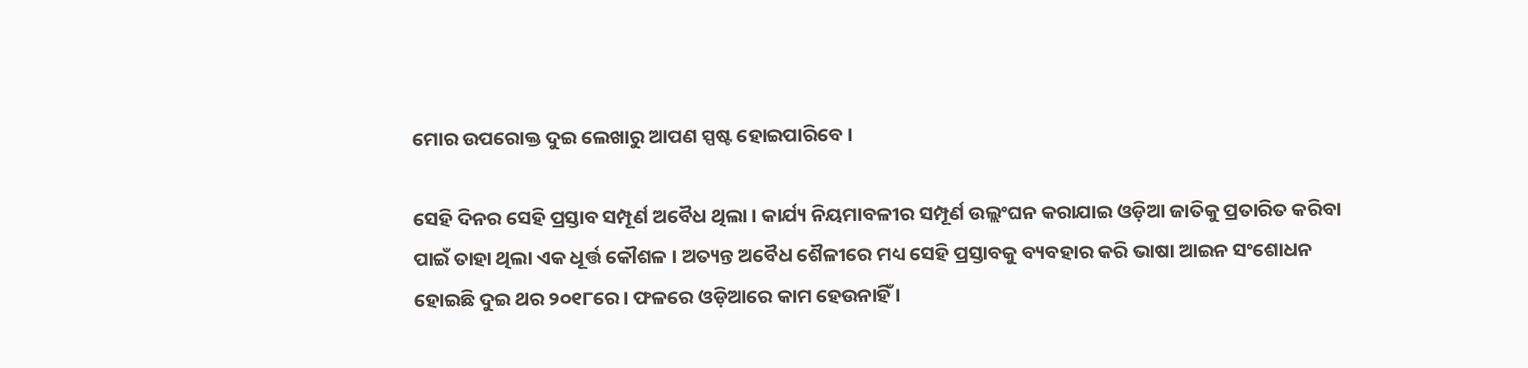ମୋର ଉପରୋକ୍ତ ଦୁଇ ଲେଖାରୁ ଆପଣ ସ୍ପଷ୍ଟ ହୋଇପାରିବେ ।

ସେହି ଦିନର ସେହି ପ୍ରସ୍ତାବ ସମ୍ପୂର୍ଣ ଅବୈଧ ଥିଲା । କାର୍ଯ୍ୟ ନିୟମାବଳୀର ସମ୍ପୂର୍ଣ ଉଲ୍ଲଂଘନ କରାଯାଇ ଓଡ଼ିଆ ଜାତିକୁ ପ୍ରତାରିତ କରିବା ପାଇଁ ତାହା ଥିଲା ଏକ ଧୂର୍ତ୍ତ କୌଶଳ । ଅତ୍ୟନ୍ତ ଅବୈଧ ଶୈଳୀରେ ମଧ୍ୟ ସେହି ପ୍ରସ୍ତାବକୁ ବ୍ୟବହାର କରି ଭାଷା ଆଇନ ସଂଶୋଧନ ହୋଇଛି ଦୁଇ ଥର ୨୦୧୮ରେ । ଫଳରେ ଓଡ଼ିଆରେ କାମ ହେଉନାହିଁ ।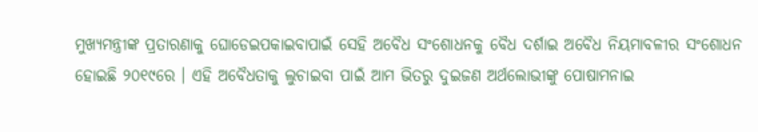ମୁଖ୍ୟମନ୍ତ୍ରୀଙ୍କ ପ୍ରତାରଣାକୁ ଘୋଡେଇପକାଇବାପାଇଁ ସେହି ଅବୈଧ ସଂଶୋଧନକୁ ବୈଧ ଦର୍ଶାଇ ଅବୈଧ ନିୟମାବଳୀର ସଂଶୋଧନ ହୋଇଛି ୨୦୧୯ରେ । ଏହି ଅବୈଧତାକୁ ଲୁଚାଇବା ପାଇଁ ଆମ ଭିତରୁ ଦୁଇଜଣ ଅର୍ଥଲୋଭୀଙ୍କୁ ପୋଷାମନାଇ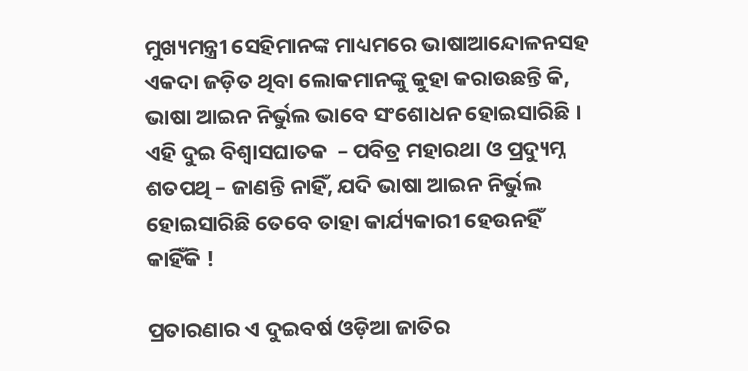ମୁଖ୍ୟମନ୍ତ୍ରୀ ସେହିମାନଙ୍କ ମାଧ୍ୟମରେ ଭାଷାଆନ୍ଦୋଳନସହ ଏକଦା ଜଡ଼ିତ ଥିବା ଲୋକମାନଙ୍କୁ କୁହା କରାଉଛନ୍ତି କି, ଭାଷା ଆଇନ ନିର୍ଭୁଲ ଭାବେ ସଂଶୋଧନ ହୋଇସାରିଛି । ଏହି ଦୁଇ ବିଶ୍ଵାସଘାତକ  – ପବିତ୍ର ମହାରଥା ଓ ପ୍ରଦ୍ୟୁମ୍ନ ଶତପଥି – ଜାଣନ୍ତି ନାହିଁ, ଯଦି ଭାଷା ଆଇନ ନିର୍ଭୁଲ ହୋଇସାରିଛି ତେବେ ତାହା କାର୍ଯ୍ୟକାରୀ ହେଉନହିଁ କାହିଁକି !

ପ୍ରତାରଣାର ଏ ଦୁଇବର୍ଷ ଓଡ଼ିଆ ଜାତିର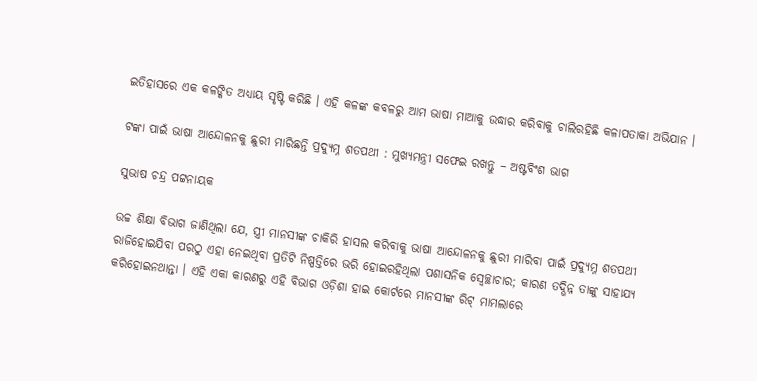ଇତିହାସରେ ଏକ କଳଙ୍କିତ ଅଧ୍ୟାୟ ସୃଷ୍ଟି କରିଛି । ଏହି କଳଙ୍କ କବଳରୁ ଆମ ଭାଷା ମାଆକୁ ଉଦ୍ଧାର କରିବାକୁ ଚାଲିରହିଛି କଳାପତାକା ଅଭିଯାନ ।

ଟଙ୍କା ପାଇଁ ଭାଷା ଆନ୍ଦୋଳନକୁ ଛୁରୀ ମାରିଛନ୍ତି ପ୍ରଦ୍ୟୁମ୍ନ ଶତପଥୀ : ମୁଖ୍ୟମନ୍ତ୍ରୀ ସଫେଇ ରଖନ୍ତୁ – ଅଷ୍ଟବିଂଶ ଭାଗ

ସୁଭାଷ ଚନ୍ଦ୍ର ପଟ୍ଟନାୟକ

ଉଚ୍ଚ ଶିକ୍ଷା ବିଭାଗ ଜାଣିଥିଲା ଯେ, ସ୍ତ୍ରୀ ମାନସୀଙ୍କ ଚାକିରି ହାସଲ କରିବାକୁ ଭାଷା ଆନ୍ଦୋଳନକୁ ଛୁରୀ ମାରିବା ପାଇଁ ପ୍ରଦ୍ୟୁମ୍ନ ଶତପଥୀ ରାଜିହୋଇଯିବା ପରଠୁ ଏହା ନେଇଥିବା ପ୍ରତିଟି ନିଷ୍ପତ୍ତିରେ ଭରି ହୋଇରହିଥିଲା ପଶାସନିକ ସ୍ଵେଚ୍ଛାଚାର; କାରଣ ତଦ୍ଭିନ୍ନ ତାଙ୍କୁ ସାହାଯ୍ୟ କରିହୋଇନଥାନ୍ତା । ଏହି ଏକା କାରଣରୁ ଏହି ବିଭାଗ ଓଡ଼ିଶା ହାଇ କୋର୍ଟରେ ମାନସୀଙ୍କ ରିଟ୍ ମାମଲାରେ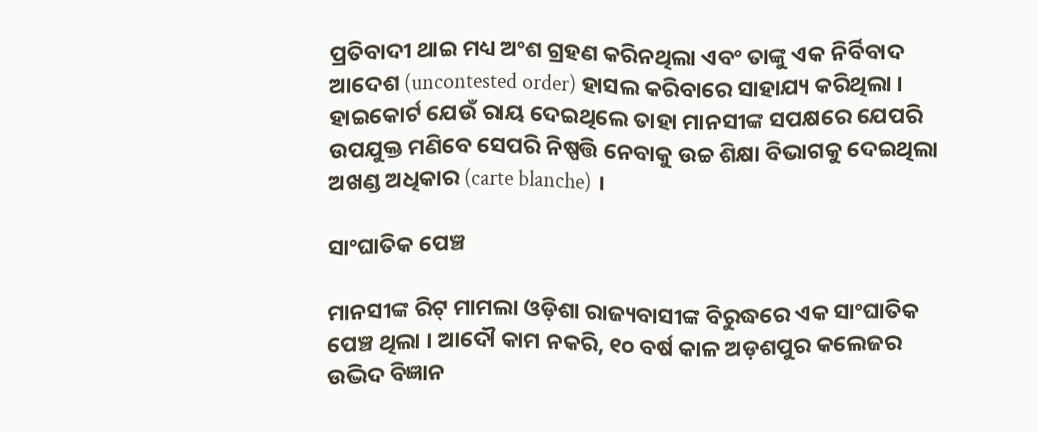ପ୍ରତିବାଦୀ ଥାଇ ମଧ୍ୟ ଅଂଶ ଗ୍ରହଣ କରିନଥିଲା ଏବଂ ତାଙ୍କୁ ଏକ ନିର୍ବିବାଦ ଆଦେଶ (uncontested order) ହାସଲ କରିବାରେ ସାହାଯ୍ୟ କରିଥିଲା । ହାଇକୋର୍ଟ ଯେଉଁ ରାୟ ଦେଇଥିଲେ ତାହା ମାନସୀଙ୍କ ସପକ୍ଷରେ ଯେପରି ଉପଯୁକ୍ତ ମଣିବେ ସେପରି ନିଷ୍ପତ୍ତି ନେବାକୁ ଉଚ୍ଚ ଶିକ୍ଷା ବିଭାଗକୁ ଦେଇଥିଲା ଅଖଣ୍ଡ ଅଧିକାର (carte blanche) ।

ସାଂଘାତିକ ପେଞ୍ଚ

ମାନସୀଙ୍କ ରିଟ୍ ମାମଲା ଓଡ଼ିଶା ରାଜ୍ୟବାସୀଙ୍କ ବିରୁଦ୍ଧରେ ଏକ ସାଂଘାତିକ ପେଞ୍ଚ ଥିଲା । ଆଦୌ କାମ ନକରି, ୧୦ ବର୍ଷ କାଳ ଅଡ଼ଶପୁର କଲେଜର ଉଦ୍ଭିଦ ବିଜ୍ଞାନ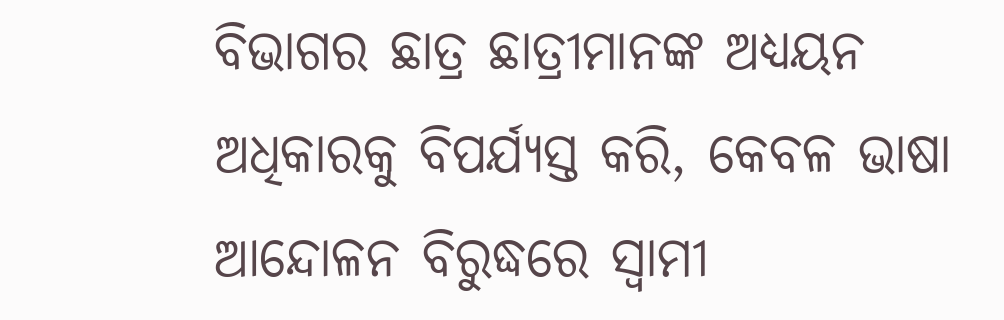ବିଭାଗର ଛାତ୍ର ଛାତ୍ରୀମାନଙ୍କ ଅଧ୍ୟୟନ ଅଧିକାରକୁ ବିପର୍ଯ୍ୟସ୍ତ କରି, କେବଳ ଭାଷା ଆନ୍ଦୋଳନ ବିରୁଦ୍ଧରେ ସ୍ଵାମୀ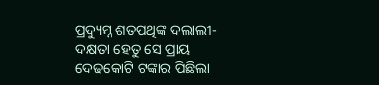ପ୍ରଦ୍ୟୁମ୍ନ ଶତପଥିଙ୍କ ଦଲାଲୀ-ଦକ୍ଷତା ହେତୁ ସେ ପ୍ରାୟ ଦେଢକୋଟି ଟଙ୍କାର ପିଛିଲା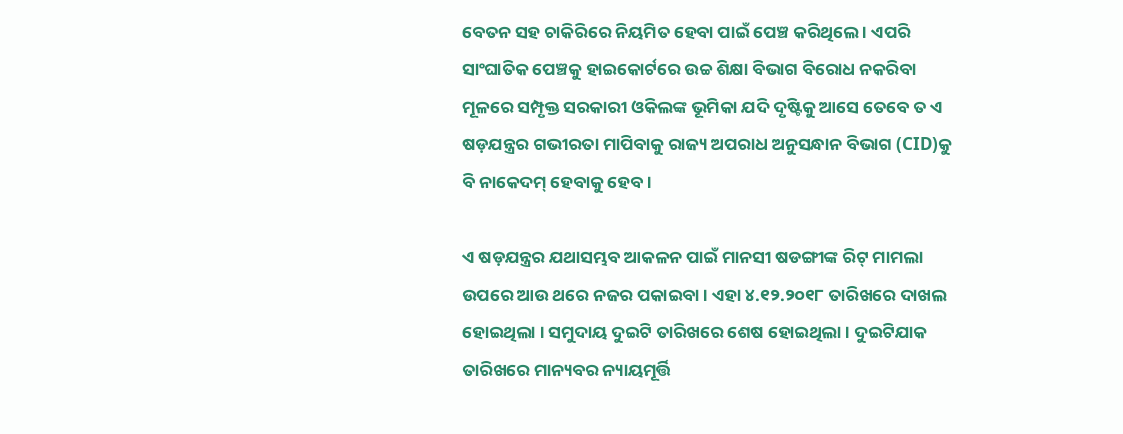ବେତନ ସହ ଚାକିରିରେ ନିୟମିତ ହେବା ପାଇଁ ପେଞ୍ଚ କରିଥିଲେ । ଏପରି ସାଂଘାତିକ ପେଞ୍ଚକୁ ହାଇକୋର୍ଟରେ ଉଚ୍ଚ ଶିକ୍ଷା ବିଭାଗ ବିରୋଧ ନକରିବା ମୂଳରେ ସମ୍ପୃକ୍ତ ସରକାରୀ ଓକିଲଙ୍କ ଭୂମିକା ଯଦି ଦୃଷ୍ଟିକୁ ଆସେ ତେବେ ତ ଏ ଷଡ଼ଯନ୍ତ୍ରର ଗଭୀରତା ମାପିବାକୁ ରାଜ୍ୟ ଅପରାଧ ଅନୁସନ୍ଧାନ ବିଭାଗ (CID)କୁ ବି ନାକେଦମ୍ ହେବାକୁ ହେବ ।

ଏ ଷଡ଼ଯନ୍ତ୍ରର ଯଥାସମ୍ଭବ ଆକଳନ ପାଇଁ ମାନସୀ ଷଡଙ୍ଗୀଙ୍କ ରିଟ୍ ମାମଲା ଉପରେ ଆଉ ଥରେ ନଜର ପକାଇବା । ଏହା ୪.୧୨.୨୦୧୮ ତାରିଖରେ ଦାଖଲ ହୋଇଥିଲା । ସମୁଦାୟ ଦୁଇଟି ତାରିଖରେ ଶେଷ ହୋଇଥିଲା । ଦୁଇଟିଯାକ ତାରିଖରେ ମାନ୍ୟବର ନ୍ୟାୟମୂର୍ତ୍ତି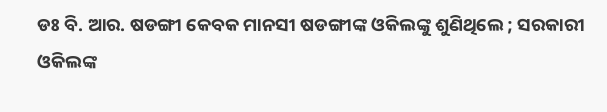ଡଃ ବି. ଆର. ଷଡଙ୍ଗୀ କେବକ ମାନସୀ ଷଡଙ୍ଗୀଙ୍କ ଓକିଲଙ୍କୁ ଶୁଣିଥିଲେ ; ସରକାରୀ ଓକିଲଙ୍କ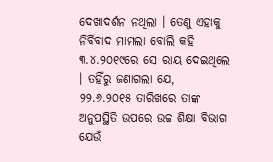ଦେଖାଦର୍ଶନ ନଥିଲା । ତେଣୁ ଏହାକୁ ନିର୍ବିବାଦ ମାମଲା ବୋଲି କହି ୩.୪.୨୦୧୯ରେ ସେ ରାୟ ଦେଇଥିଲେ । ତହିଁରୁ ଜଣାଗଲା ଯେ, ୨୨.୬.୨୦୧୫ ତାରିଖରେ ତାଙ୍କ ଅନୁପସ୍ଥିତି ଉପରେ ଉଚ୍ଚ ଶିକ୍ଷା ବିଭାଗ ଯେଉଁ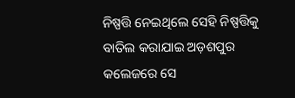ନିଷ୍ପତ୍ତି ନେଇଥିଲେ ସେହି ନିଷ୍ପତ୍ତିକୁ ବାତିଲ କରାଯାଇ ଅଡ଼ଶପୁର କଲେଜରେ ସେ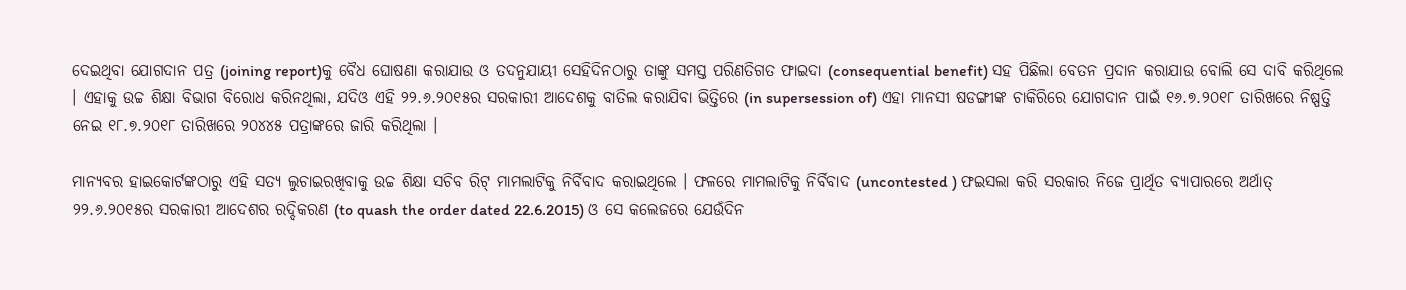ଦେଇଥିବା ଯୋଗଦାନ ପତ୍ର (joining report)କୁ ବୈଧ ଘୋଷଣା କରାଯାଉ ଓ ତଦନୁଯାୟୀ ସେହିଦିନଠାରୁ ତାଙ୍କୁ ସମସ୍ତ ପରିଣତିଗତ ଫାଇଦା (consequential benefit) ସହ ପିଛିଲା ବେତନ ପ୍ରଦାନ କରାଯାଉ ବୋଲି ସେ ଦାବି କରିଥିଲେ । ଏହାକୁ ଉଚ୍ଚ ଶିକ୍ଷା ବିଭାଗ ବିରୋଧ କରିନଥିଲା, ଯଦିଓ ଏହି ୨୨.୬.୨୦୧୫ର ସରକାରୀ ଆଦେଶକୁ ବାତିଲ କରାଯିବା ଭିତ୍ତିରେ (in supersession of) ଏହା ମାନସୀ ଷଡଙ୍ଗୀଙ୍କ ଚାକିରିରେ ଯୋଗଦାନ ପାଇଁ ୧୬.୭.୨୦୧୮ ତାରିଖରେ ନିଷ୍ପତ୍ତି ନେଇ ୧୮.୭.୨୦୧୮ ତାରିଖରେ ୨୦୪୪୫ ପତ୍ରାଙ୍କରେ ଜାରି କରିଥିଲା ।

ମାନ୍ୟବର ହାଇକୋର୍ଟଙ୍କଠାରୁ ଏହି ସତ୍ୟ ଲୁଚାଇରଖିବାକୁ ଉଚ୍ଚ ଶିକ୍ଷା ସଚିବ ରିଟ୍ ମାମଲାଟିକୁ ନିର୍ବିବାଦ କରାଇଥିଲେ । ଫଳରେ ମାମଲାଟିକୁ ନିର୍ବିବାଦ (uncontested ) ଫଇସଲା କରି ସରକାର ନିଜେ ପ୍ରାର୍ଥିତ ବ୍ୟାପାରରେ ଅର୍ଥାତ୍ ୨୨.୬.୨୦୧୫ର ସରକାରୀ ଆଦେଶର ରଦ୍ଦିକରଣ (to quash the order dated 22.6.2015) ଓ ସେ କଲେଜରେ ଯେଉଁଦିନ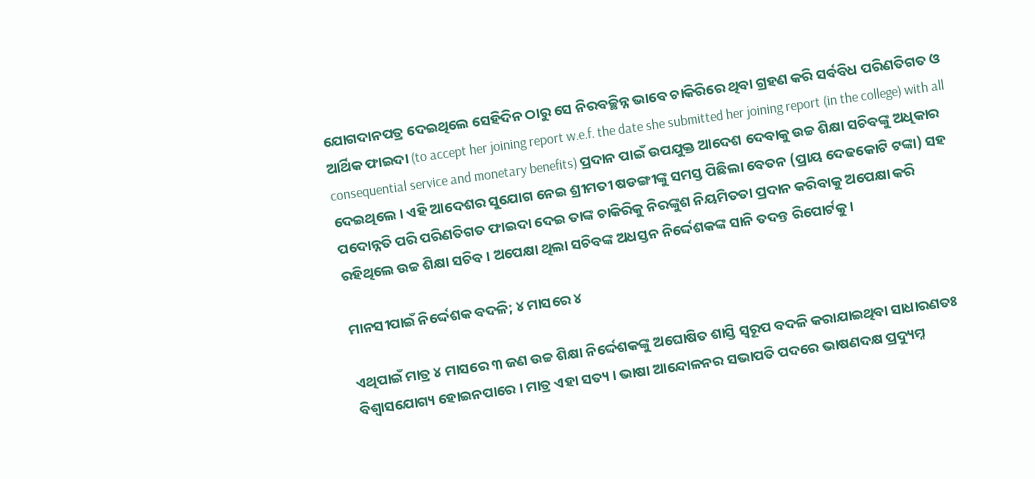ଯୋଗଦାନପତ୍ର ଦେଇଥିଲେ ସେହିଦିନ ଠାରୁ ସେ ନିରବଚ୍ଛିନ୍ନ ଭାବେ ଚାକିରିରେ ଥିବା ଗ୍ରହଣ କରି ସର୍ବବିଧ ପରିଣତିଗତ ଓ ଆର୍ଥିକ ଫାଇଦା (to accept her joining report w.e.f. the date she submitted her joining report (in the college) with all consequential service and monetary benefits) ପ୍ରଦାନ ପାଇଁ ଉପଯୁକ୍ତ ଆଦେଶ ଦେବାକୁ ଉଚ୍ଚ ଶିକ୍ଷା ସଚିବଙ୍କୁ ଅଧିକାର ଦେଇଥିଲେ । ଏହି ଆଦେଶର ସୁଯୋଗ ନେଇ ଶ୍ରୀମତୀ ଷଡଙ୍ଗୀଙ୍କୁ ସମସ୍ତ ପିଛିଲା ବେତନ (ପ୍ରାୟ ଦେଢକୋଟି ଟଙ୍କା) ସହ ପଦୋନ୍ନତି ପରି ପରିଣତିଗତ ଫାଇଦା ଦେଇ ତାଙ୍କ ଚାକିରିକୁ ନିରଙ୍କୁଶ ନିୟମିତତା ପ୍ରଦାନ କରିବାକୁ ଅପେକ୍ଷା କରି ରହିଥିଲେ ଉଚ୍ଚ ଶିକ୍ଷା ସଚିବ । ଅପେକ୍ଷା ଥିଲା ସଚିବଙ୍କ ଅଧସ୍ତନ ନିର୍ଦ୍ଦେଶକଙ୍କ ସାନି ତଦନ୍ତ ରିପୋର୍ଟକୁ ।

ମାନସୀପାଇଁ ନିର୍ଦ୍ଦେଶକ ବଦଳି; ୪ ମାସରେ ୪

ଏଥିପାଇଁ ମାତ୍ର ୪ ମାସରେ ୩ ଜଣ ଉଚ୍ଚ ଶିକ୍ଷା ନିର୍ଦ୍ଦେଶକଙ୍କୁ ଅଘୋଷିତ ଶାସ୍ତି ସ୍ୱରୂପ ବଦଳି କରାଯାଇଥିବା ସାଧାରଣତଃ ବିଶ୍ୱାସଯୋଗ୍ୟ ହୋଇନପାରେ । ମାତ୍ର ଏହା ସତ୍ୟ । ଭାଷା ଆନ୍ଦୋଳନର ସଭାପତି ପଦରେ ଭାଷଣଦକ୍ଷ ପ୍ରଦ୍ୟୁମ୍ନ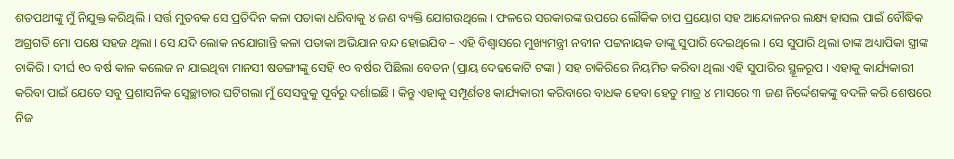ଶତପଥୀଙ୍କୁ ମୁଁ ନିଯୁକ୍ତ କରିଥିଲି । ସର୍ତ୍ତ ମୁତବକ ସେ ପ୍ରତିଦିନ କଳା ପତାକା ଧରିବାକୁ ୪ ଜଣ ବ୍ୟକ୍ତି ଯୋଗଉଥିଲେ । ଫଳରେ ସରକାରଙ୍କ ଉପରେ ଲୌକିକ ଚାପ ପ୍ରୟୋଗ ସହ ଆନ୍ଦୋଳନର ଲକ୍ଷ୍ୟ ହାସଲ ପାଇଁ ବୌଦ୍ଧିକ ଅଗ୍ରଗତି ମୋ ପକ୍ଷେ ସହଜ ଥିଲା । ସେ ଯଦି ଲୋକ ନଯୋଗାନ୍ତି କଳା ପତାକା ଅଭିଯାନ ବନ୍ଦ ହୋଇଯିବ – ଏହି ବିଶ୍ଵାସରେ ମୁଖ୍ୟମନ୍ତ୍ରୀ ନବୀନ ପଟ୍ଟନାୟକ ତାଙ୍କୁ ସୁପାରି ଦେଇଥିଲେ । ସେ ସୁପାରି ଥିଲା ତାଙ୍କ ଅଧ୍ୟାପିକା ସ୍ତ୍ରୀଙ୍କ ଚାକିରି । ଦୀର୍ଘ ୧୦ ବର୍ଷ କାଳ କଲେଜ ନ ଯାଇଥିବା ମାନସୀ ଷଡଙ୍ଗୀଙ୍କୁ ସେହି ୧୦ ବର୍ଷର ପିଛିଲା ବେତନ (ପ୍ରାୟ ଦେଢକୋଟି ଟଙ୍କା ) ସହ ଚାକିରିରେ ନିୟମିତ କରିବା ଥିଲା ଏହି ସୁପାରିର ସ୍ଥୂଳରୂପ । ଏହାକୁ କାର୍ଯ୍ୟକାରୀ କରିବା ପାଇଁ ଯେତେ ସବୁ ପ୍ରଶାସନିକ ସ୍ଵେଚ୍ଛାଚାର ଘଟିଗଲା ମୁଁ ସେସବୁକୁ ପୂର୍ବରୁ ଦର୍ଶାଇଛି । କିନ୍ତୁ ଏହାକୁ ସମ୍ପୂର୍ଣତଃ କାର୍ଯ୍ୟକାରୀ କରିବାରେ ବାଧକ ହେବା ହେତୁ ମାତ୍ର ୪ ମାସରେ ୩ ଜଣ ନିର୍ଦ୍ଦେଶକଙ୍କୁ ବଦଳି କରି ଶେଷରେ ନିଜ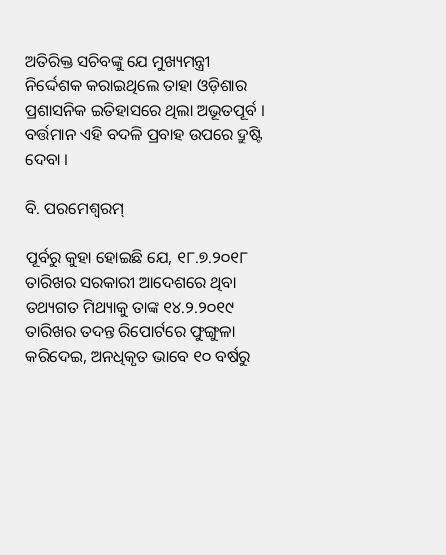ଅତିରିକ୍ତ ସଚିବଙ୍କୁ ଯେ ମୁଖ୍ୟମନ୍ତ୍ରୀ ନିର୍ଦ୍ଦେଶକ କରାଇଥିଲେ ତାହା ଓଡ଼ିଶାର ପ୍ରଶାସନିକ ଇତିହାସରେ ଥିଲା ଅଭୂତପୂର୍ବ । ବର୍ତ୍ତମାନ ଏହି ବଦଳି ପ୍ରବାହ ଉପରେ ଦ୍ରୁଷ୍ଟି ଦେବା ।

ବି. ପରମେଶ୍ଵରମ୍

ପୂର୍ବରୁ କୁହା ହୋଇଛି ଯେ, ୧୮.୭.୨୦୧୮ ତାରିଖର ସରକାରୀ ଆଦେଶରେ ଥିବା ତଥ୍ୟଗତ ମିଥ୍ୟାକୁ ତାଙ୍କ ୧୪.୨.୨୦୧୯ ତାରିଖର ତଦନ୍ତ ରିପୋର୍ଟରେ ଫୁଙ୍ଗୁଳା କରିଦେଇ, ଅନଧିକୃତ ଭାବେ ୧୦ ବର୍ଷରୁ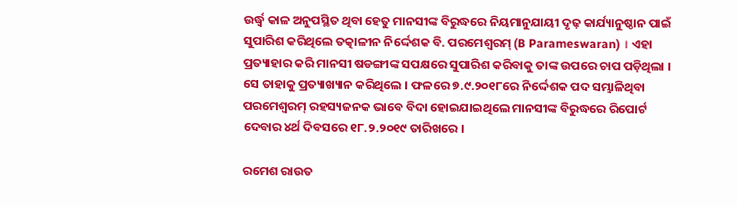ଉର୍ଦ୍ଧ୍ଵ କାଳ ଅନୁପସ୍ଥିତ ଥିବା ହେତୁ ମାନସୀଙ୍କ ବିରୁଦ୍ଧରେ ନିୟମାନୁଯାୟୀ ଦୃଢ଼ କାର୍ଯ୍ୟାନୁଷ୍ଠାନ ପାଇଁ ସୁପାରିଶ କରିଥିଲେ ତତ୍କାଳୀନ ନିର୍ଦ୍ଦେଶକ ବି. ପରମେଶ୍ଵରମ୍ (B Parameswaran) । ଏହା ପ୍ରତ୍ୟାହାର କରି ମାନସୀ ଷଡଙ୍ଗୀଙ୍କ ସପକ୍ଷରେ ସୁପାରିଶ କରିବାକୁ ତାଙ୍କ ଉପରେ ଚାପ ପଡ଼ିଥିଲା । ସେ ତାହାକୁ ପ୍ରତ୍ୟାଖ୍ୟାନ କରିଥିଲେ । ଫଳରେ ୭.୯.୨୦୧୮ରେ ନିର୍ଦ୍ଦେଶକ ପଦ ସମ୍ଭାଳିଥିବା ପରମେଶ୍ଵରମ୍ ରହସ୍ୟଜନକ ଭାବେ ବିଦା ହୋଇଯାଇଥିଲେ ମାନସୀଙ୍କ ବିରୁଦ୍ଧରେ ରିପୋର୍ଟ ଦେବାର ୪ର୍ଥ ଦିବସରେ ୧୮.୨.୨୦୧୯ ତାରିଖରେ ।

ରମେଶ ରାଉତ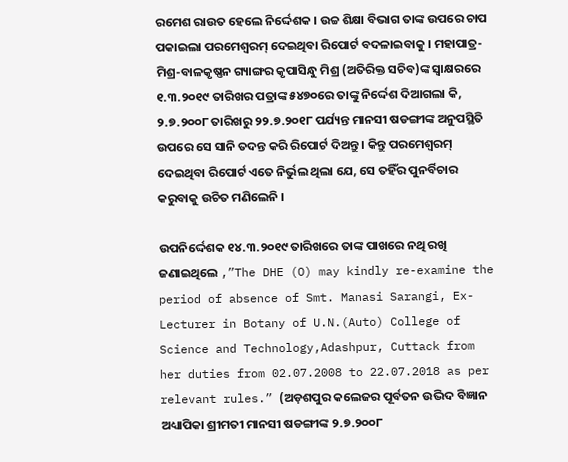ରମେଶ ରାଉତ ହେଲେ ନିର୍ଦ୍ଦେଶକ । ଉଚ୍ଚ ଶିକ୍ଷା ବିଭାଗ ତାଙ୍କ ଉପରେ ଚାପ ପକାଇଲା ପରମେଶ୍ଵରମ୍ ଦେଇଥିବା ରିପୋର୍ଟ ବଦଳାଇବାକୁ । ମହାପାତ୍ର-ମିଶ୍ର-ବାଳକୃଷ୍ଣନ ଗ୍ୟାଙ୍ଗର କୃପାସିନ୍ଧୁ ମିଶ୍ର (ଅତିରିକ୍ତ ସଚିବ)ଙ୍କ ସ୍ଵାକ୍ଷରରେ ୧.୩.୨୦୧୯ ତାରିଖର ପତ୍ରାଙ୍କ ୫୪୭୦ରେ ତାଙ୍କୁ ନିର୍ଦ୍ଦେଶ ଦିଆଗଲା କି, ୨.୭.୨୦୦୮ ତାରିଖରୁ ୨୨.୭.୨୦୧୮ ପର୍ଯ୍ୟନ୍ତ ମାନସୀ ଷଡଙ୍ଗୀଙ୍କ ଅନୁପସ୍ଥିତି ଉପରେ ସେ ସାନି ତଦନ୍ତ କରି ରିପୋର୍ଟ ଦିଅନ୍ତୁ । କିନ୍ତୁ ପରମେଶ୍ଵରମ୍ ଦେଇଥିବା ରିପୋର୍ଟ ଏତେ ନିର୍ଭୁଲ ଥିଲା ଯେ, ସେ ତହିଁର ପୁନର୍ବିଚାର କରୁବାକୁ ଉଚିତ ମଣିଲେନି ।

ଉପନିର୍ଦ୍ଦେଶକ ୧୪.୩.୨୦୧୯ ତାରିଖରେ ତାଙ୍କ ପାଖରେ ନଥି ରଖି ଜଣାଇଥିଲେ ,”The DHE (O) may kindly re-examine the period of absence of Smt. Manasi Sarangi, Ex-Lecturer in Botany of U.N.(Auto) College of Science and Technology,Adashpur, Cuttack from her duties from 02.07.2008 to 22.07.2018 as per relevant rules.” (ଅଡ଼ଶପୁର କଲେଜର ପୂର୍ବତନ ଉଦ୍ଭିଦ ବିଜ୍ଞାନ ଅଧ୍ୟାପିକା ଶ୍ରୀମତୀ ମାନସୀ ଷଡଙ୍ଗୀଙ୍କ ୨.୭.୨୦୦୮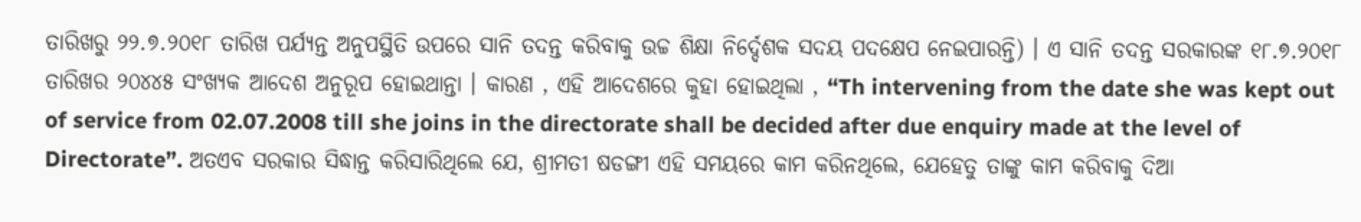ତାରିଖରୁ ୨୨.୭.୨୦୧୮ ତାରିଖ ପର୍ଯ୍ୟନ୍ତ ଅନୁପସ୍ଥିତି ଉପରେ ସାନି ତଦନ୍ତ କରିବାକୁ ଉଚ୍ଚ ଶିକ୍ଷା ନିର୍ଦ୍ଦେଶକ ସଦୟ ପଦକ୍ଷେପ ନେଇପାରନ୍ତି) । ଏ ସାନି ତଦନ୍ତ ସରକାରଙ୍କ ୧୮.୭.୨୦୧୮ ତାରିଖର ୨୦୪୪୫ ସଂଖ୍ୟକ ଆଦେଶ ଅନୁରୂପ ହୋଇଥାନ୍ତା । କାରଣ , ଏହି ଆଦେଶରେ କୁହା ହୋଇଥିଲା , “Th intervening from the date she was kept out of service from 02.07.2008 till she joins in the directorate shall be decided after due enquiry made at the level of Directorate”. ଅତଏବ ସରକାର ସିଦ୍ଧାନ୍ତ କରିସାରିଥିଲେ ଯେ, ଶ୍ରୀମତୀ ଷଡଙ୍ଗୀ ଏହି ସମୟରେ କାମ କରିନଥିଲେ, ଯେହେତୁ ତାଙ୍କୁ କାମ କରିବାକୁ ଦିଆ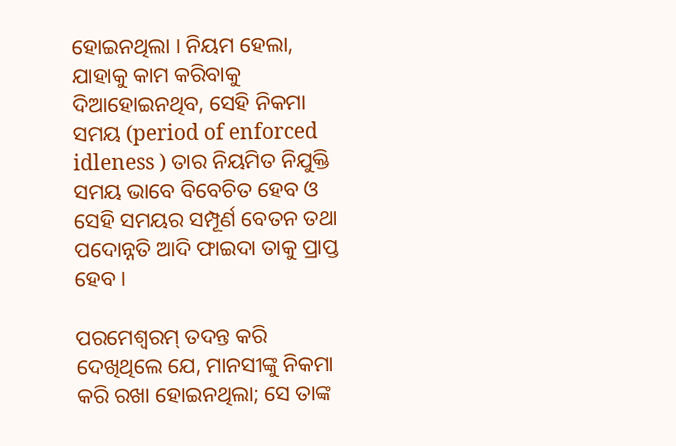ହୋଇନଥିଲା । ନିୟମ ହେଲା, ଯାହାକୁ କାମ କରିବାକୁ ଦିଆହୋଇନଥିବ, ସେହି ନିକମା ସମୟ (period of enforced idleness ) ତାର ନିୟମିତ ନିଯୁକ୍ତି ସମୟ ଭାବେ ବିବେଚିତ ହେବ ଓ ସେହି ସମୟର ସମ୍ପୂର୍ଣ ବେତନ ତଥା ପଦୋନ୍ନତି ଆଦି ଫାଇଦା ତାକୁ ପ୍ରାପ୍ତ ହେବ ।

ପରମେଶ୍ଵରମ୍ ତଦନ୍ତ କରି ଦେଖିଥିଲେ ଯେ, ମାନସୀଙ୍କୁ ନିକମା କରି ରଖା ହୋଇନଥିଲା; ସେ ତାଙ୍କ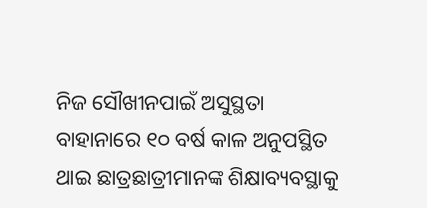ନିଜ ସୌଖୀନପାଇଁ ଅସୁସ୍ଥତା ବାହାନାରେ ୧୦ ବର୍ଷ କାଳ ଅନୁପସ୍ଥିତ ଥାଇ ଛାତ୍ରଛାତ୍ରୀମାନଙ୍କ ଶିକ୍ଷାବ୍ୟବସ୍ଥାକୁ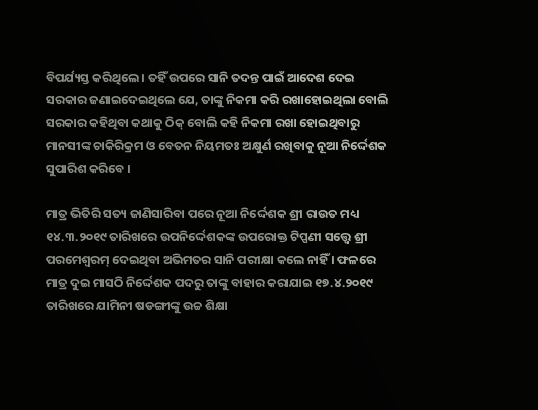ବିପର୍ଯ୍ୟସ୍ତ କରିଥିଲେ । ତହିଁ ଉପରେ ସାନି ତଦନ୍ତ ପାଇଁ ଆଦେଶ ଦେଇ ସରକାର ଜଣାଇଦେଇଥିଲେ ଯେ, ତାଙ୍କୁ ନିକମା କରି ରଖାହୋଇଥିଲା ବୋଲି ସରକାର କହିଥିବା କଥାକୁ ଠିକ୍ ବୋଲି କହି ନିକମା ରଖା ହୋଇଥିବାରୁ ମାନସୀଙ୍କ ଚାକିରିକ୍ରମ ଓ ବେତନ ନିୟମତଃ ଅକ୍ଷୁର୍ଣ ରଖିବାକୁ ନୂଆ ନିର୍ଦ୍ଦେଶକ ସୁପାରିଶ କରିବେ ।

ମାତ୍ର ଭିତିରି ସତ୍ୟ ଜାଣିସାରିବା ପରେ ନୂଆ ନିର୍ଦ୍ଦେଶକ ଶ୍ରୀ ରାଉତ ମଧ୍ୟ ୧୪.୩.୨୦୧୯ ତାରିଖରେ ଉପନିର୍ଦ୍ଦେଶକଙ୍କ ଉପରୋକ୍ତ ଟିପ୍ପଣୀ ସତ୍ତ୍ୱେ ଶ୍ରୀ ପରମେଶ୍ଵରମ୍ ଦେଇଥିବା ଅଭିମତର ସାନି ପରୀକ୍ଷା କଲେ ନାହିଁ । ଫଳରେ ମାତ୍ର ଦୁଇ ମାସଠି ନିର୍ଦ୍ଦେଶକ ପଦରୁ ତାଙ୍କୁ ବାହାର କରାଯାଇ ୧୭.୪.୨୦୧୯ ତାରିଖରେ ଯାମିନୀ ଷଡଙ୍ଗୀଙ୍କୁ ଉଚ୍ଚ ଶିକ୍ଷା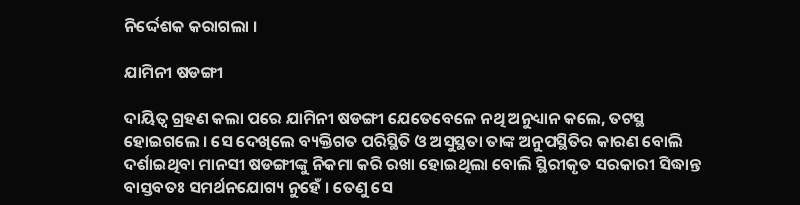ନିର୍ଦ୍ଦେଶକ କରାଗଲା ।

ଯାମିନୀ ଷଡଙ୍ଗୀ

ଦାୟିତ୍ଵ ଗ୍ରହଣ କଲା ପରେ ଯାମିନୀ ଷଡଙ୍ଗୀ ଯେତେବେଳେ ନଥି ଅନୁଧ୍ୟାନ କଲେ, ତଟସ୍ଥ ହୋଇଗଲେ । ସେ ଦେଖିଲେ ବ୍ୟକ୍ତିଗତ ପରିସ୍ଥିତି ଓ ଅସୁସ୍ଥତା ତାଙ୍କ ଅନୁପସ୍ଥିତିର କାରଣ ବୋଲି ଦର୍ଶାଇଥିବା ମାନସୀ ଷଡଙ୍ଗୀଙ୍କୁ ନିକମା କରି ରଖା ହୋଇଥିଲା ବୋଲି ସ୍ଥିରୀକୃତ ସରକାରୀ ସିଦ୍ଧାନ୍ତ ବାସ୍ତବତଃ ସମର୍ଥନଯୋଗ୍ୟ ନୁହେଁ । ତେଣୁ ସେ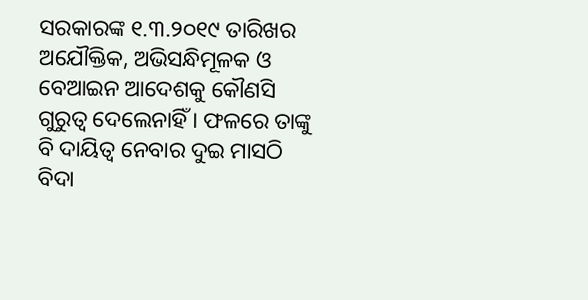ସରକାରଙ୍କ ୧.୩.୨୦୧୯ ତାରିଖର ଅଯୌକ୍ତିକ, ଅଭିସନ୍ଧିମୂଳକ ଓ ବେଆଇନ ଆଦେଶକୁ କୌଣସି ଗୁରୁତ୍ଵ ଦେଲେନାହିଁ । ଫଳରେ ତାଙ୍କୁ ବି ଦାୟିତ୍ଵ ନେବାର ଦୁଇ ମାସଠି ବିଦା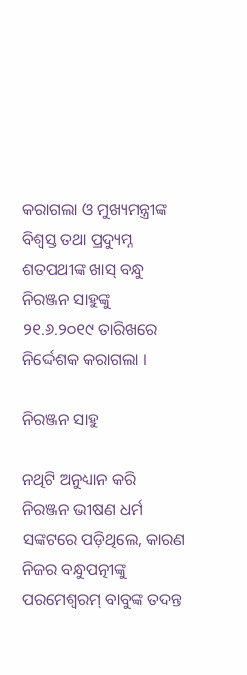କରାଗଲା ଓ ମୁଖ୍ୟମନ୍ତ୍ରୀଙ୍କ ବିଶ୍ଵସ୍ତ ତଥା ପ୍ରଦ୍ୟୁମ୍ନ ଶତପଥୀଙ୍କ ଖାସ୍ ବନ୍ଧୁ ନିରଞ୍ଜନ ସାହୁଙ୍କୁ ୨୧.୬.୨୦୧୯ ତାରିଖରେ ନିର୍ଦ୍ଦେଶକ କରାଗଲା ।

ନିରଞ୍ଜନ ସାହୁ

ନଥିଟି ଅନୁଧ୍ୟାନ କରି ନିରଞ୍ଜନ ଭୀଷଣ ଧର୍ମ ସଙ୍କଟରେ ପଡ଼ିଥିଲେ, କାରଣ ନିଜର ବନ୍ଧୁପତ୍ନୀଙ୍କୁ ପରମେଶ୍ଵରମ୍ ବାବୁଙ୍କ ତଦନ୍ତ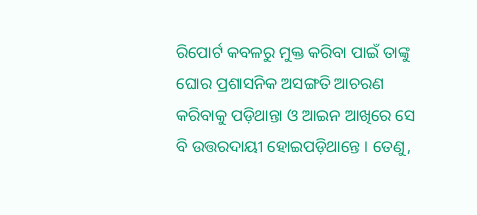ରିପୋର୍ଟ କବଳରୁ ମୁକ୍ତ କରିବା ପାଇଁ ତାଙ୍କୁ ଘୋର ପ୍ରଶାସନିକ ଅସଙ୍ଗତି ଆଚରଣ କରିବାକୁ ପଡ଼ିଥାନ୍ତା ଓ ଆଇନ ଆଖିରେ ସେ ବି ଉତ୍ତରଦାୟୀ ହୋଇପଡ଼ିଥାନ୍ତେ । ତେଣୁ,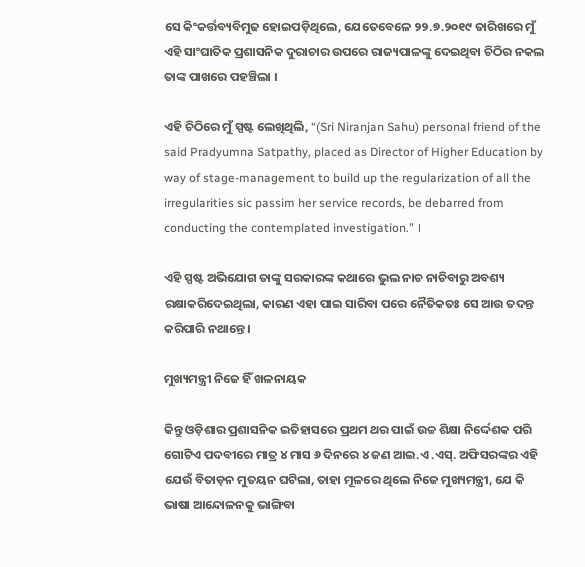ସେ କିଂକର୍ତ୍ତବ୍ୟବିମୁଢ ହୋଇପଡ଼ିଥିଲେ, ଯେତେବେଳେ ୨୨.୭.୨୦୧୯ ତାରିଖରେ ମୁଁ ଏହି ସାଂଘାତିକ ପ୍ରଶାସନିକ ଦୁରାଚାର ଉପରେ ରାଜ୍ୟପାଳଙ୍କୁ ଦେଇଥିବା ଚିଠିର ନକଲ ତାଙ୍କ ପାଖରେ ପହଞ୍ଚିଲା ।

ଏହି ଚିଠିରେ ମୁଁ ସ୍ପଷ୍ଟ ଲେଖିଥିଲି, “(Sri Niranjan Sahu) personal friend of the said Pradyumna Satpathy, placed as Director of Higher Education by way of stage-management to build up the regularization of all the irregularities sic passim her service records, be debarred from conducting the contemplated investigation.” ।

ଏହି ସ୍ପଷ୍ଟ ଅଭିଯୋଗ ତାଙ୍କୁ ସରକାରଙ୍କ କଥାରେ ଭୁଲ ନାଚ ନାଚିବାରୁ ଅବଶ୍ୟ ରକ୍ଷାକରିଦେଇଥିଲା, କାରଣ ଏହା ପାଇ ସାରିବା ପରେ ନୈତିକତଃ ସେ ଆଉ ତଦନ୍ତ କରିପାରି ନଥାନ୍ତେ ।

ମୁଖ୍ୟମନ୍ତ୍ରୀ ନିଜେ ହିଁ ଖଳନାୟକ

କିନ୍ତୁ ଓଡ଼ିଶାର ପ୍ରଶାସନିକ ଇତିହାସରେ ପ୍ରଥମ ଥର ପାଇଁ ଉଚ୍ଚ ଶିକ୍ଷା ନିର୍ଦ୍ଦେଶକ ପରି ଗୋଟିଏ ପଦବୀରେ ମାତ୍ର ୪ ମାସ ୬ ଦିନରେ ୪ ଜଣ ଆଇ.ଏ .ଏସ୍. ଅଫିସରଙ୍କର ଏହି ଯେଉଁ ବିତାଡ଼ନ ମୁତୟନ ଘଟିଲା, ତାହା ମୂଳରେ ଥିଲେ ନିଜେ ମୁଖ୍ୟମନ୍ତ୍ରୀ, ଯେ କି ଭାଷା ଆନ୍ଦୋଳନକୁ ଭାଙ୍ଗିବା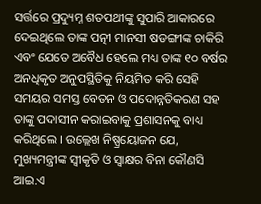ସର୍ତ୍ତରେ ପ୍ରଦ୍ୟୁମ୍ନ ଶତପଥୀଙ୍କୁ ସୁପାରି ଆକାରରେ ଦେଇଥିଲେ ତାଙ୍କ ପତ୍ନୀ ମାନସୀ ଷଡଙ୍ଗୀଙ୍କ ଚାକିରି ଏବଂ ଯେତେ ଅବୈଧ ହେଲେ ମଧ୍ୟ ତାଙ୍କ ୧୦ ବର୍ଷର ଅନଧିକୃତ ଅନୁପସ୍ଥିତିକୁ ନିୟମିତ କରି ସେହି ସମୟର ସମସ୍ତ ବେତନ ଓ ପଦୋନ୍ନତିକରଣ ସହ ତାଙ୍କୁ ପଦାସୀନ କରାଇବାକୁ ପ୍ରଶାସନକୁ ବାଧ୍ୟ କରିଥିଲେ । ଉଲ୍ଲେଖ ନିଷ୍ପ୍ରୟୋଜନ ଯେ, ମୁଖ୍ୟମନ୍ତ୍ରୀଙ୍କ ସ୍ଵୀକୃତି ଓ ସ୍ଵାକ୍ଷର ବିନା କୌଣସି ଆଇ.ଏ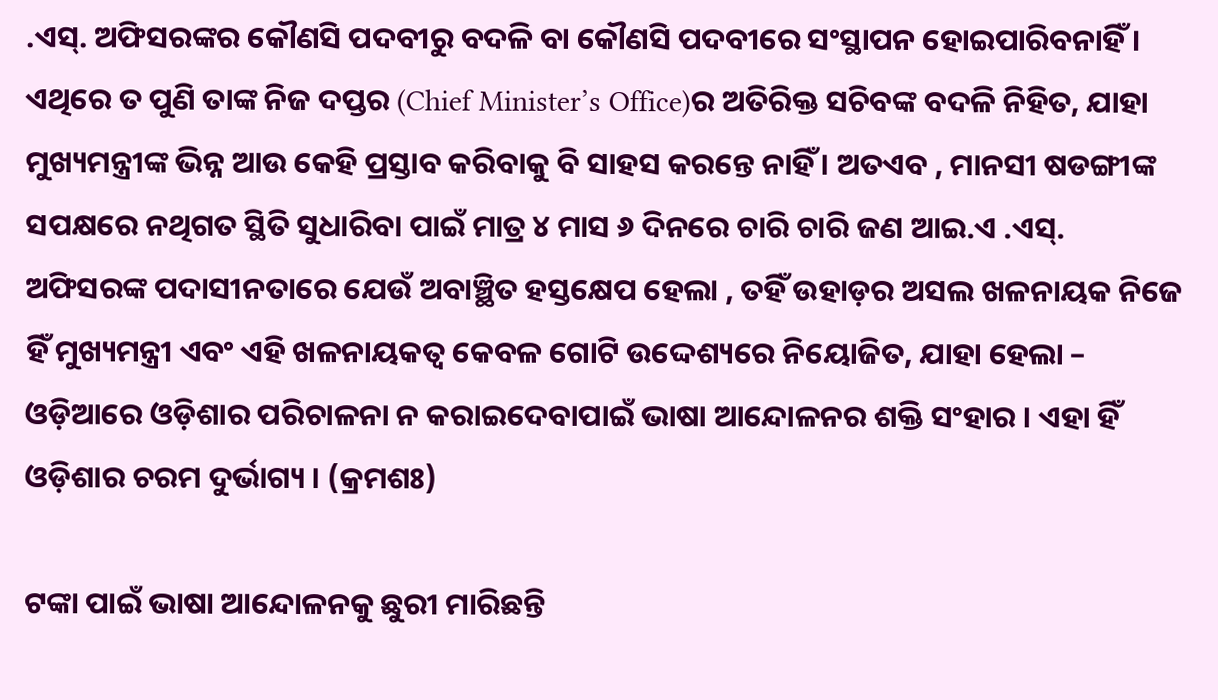.ଏସ୍. ଅଫିସରଙ୍କର କୌଣସି ପଦବୀରୁ ବଦଳି ବା କୌଣସି ପଦବୀରେ ସଂସ୍ଥାପନ ହୋଇପାରିବନାହିଁ । ଏଥିରେ ତ ପୁଣି ତାଙ୍କ ନିଜ ଦପ୍ତର (Chief Minister’s Office)ର ଅତିରିକ୍ତ ସଚିବଙ୍କ ବଦଳି ନିହିତ, ଯାହା ମୁଖ୍ୟମନ୍ତ୍ରୀଙ୍କ ଭିନ୍ନ ଆଉ କେହି ପ୍ରସ୍ତାବ କରିବାକୁ ବି ସାହସ କରନ୍ତେ ନାହିଁ । ଅତଏବ , ମାନସୀ ଷଡଙ୍ଗୀଙ୍କ ସପକ୍ଷରେ ନଥିଗତ ସ୍ଥିତି ସୁଧାରିବା ପାଇଁ ମାତ୍ର ୪ ମାସ ୬ ଦିନରେ ଚାରି ଚାରି ଜଣ ଆଇ.ଏ .ଏସ୍. ଅଫିସରଙ୍କ ପଦାସୀନତାରେ ଯେଉଁ ଅବାଞ୍ଛିତ ହସ୍ତକ୍ଷେପ ହେଲା , ତହିଁ ଉହାଡ଼ର ଅସଲ ଖଳନାୟକ ନିଜେ ହିଁ ମୁଖ୍ୟମନ୍ତ୍ରୀ ଏବଂ ଏହି ଖଳନାୟକତ୍ଵ କେବଳ ଗୋଟି ଉଦ୍ଦେଶ୍ୟରେ ନିୟୋଜିତ, ଯାହା ହେଲା – ଓଡ଼ିଆରେ ଓଡ଼ିଶାର ପରିଚାଳନା ନ କରାଇଦେବାପାଇଁ ଭାଷା ଆନ୍ଦୋଳନର ଶକ୍ତି ସଂହାର । ଏହା ହିଁ ଓଡ଼ିଶାର ଚରମ ଦୁର୍ଭାଗ୍ୟ । (କ୍ରମଶଃ)

ଟଙ୍କା ପାଇଁ ଭାଷା ଆନ୍ଦୋଳନକୁ ଛୁରୀ ମାରିଛନ୍ତି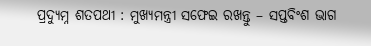ପ୍ରଦ୍ୟୁମ୍ନ ଶତପଥୀ : ମୁଖ୍ୟମନ୍ତ୍ରୀ ସଫେଇ ରଖନ୍ତୁ – ସପ୍ତବିଂଶ ଭାଗ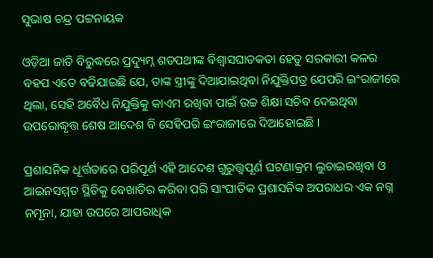ସୁଭାଷ ଚନ୍ଦ୍ର ପଟ୍ଟନାୟକ

ଓଡ଼ିଆ ଜାତି ବିରୁଦ୍ଧରେ ପ୍ରଦ୍ୟୁମ୍ନ ଶତପଥୀଙ୍କ ବିଶ୍ଵାସଘାତକତା ହେତୁ ସରକାରୀ କଳର ବହପ ଏତେ ବଢିଯାଇଛି ଯେ, ତାଙ୍କ ସ୍ତ୍ରୀଙ୍କୁ ଦିଆଯାଇଥିବା ନିଯୁକ୍ତିପତ୍ର ଯେପରି ଇଂରାଜୀରେ ଥିଲା, ସେହି ଅବୈଧ ନିଯୁକ୍ତିକୁ କାଏମ ରଖିବା ପାଇଁ ଉଚ୍ଚ ଶିକ୍ଷା ସଚିବ ଦେଇଥିବା ଉପରୋଦ୍ଧୃତ୍ତ ଶେଷ ଆଦେଶ ବି ସେହିପରି ଇଂରାଜୀରେ ଦିଆହୋଇଛି ।

ପ୍ରଶାସନିକ ଧୂର୍ତ୍ତତାରେ ପରିପୂର୍ଣ ଏହି ଆଦେଶ ଗୁରୁତ୍ତ୍ୱପୂର୍ଣ ଘଟଣାକ୍ରମ ଲୁଚାଇରଖିବା ଓ ଆଇନସମ୍ମତ ସ୍ଥିତିକୁ ବେଖାତିର କରିବା ପରି ସାଂଘାତିକ ପ୍ରଶାସନିକ ଅପରାଧର ଏକ ନଗ୍ନ ନମୂନା, ଯାହା ଉପରେ ଆପରାଧିକ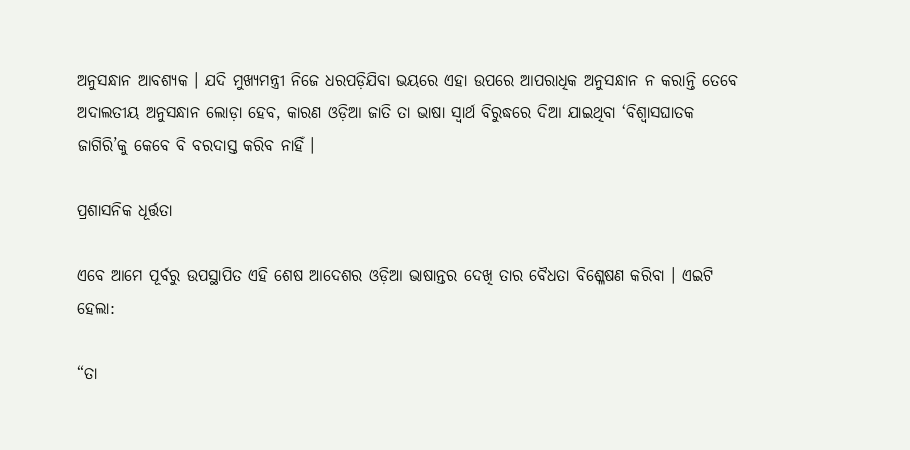ଅନୁସନ୍ଧାନ ଆବଶ୍ୟକ । ଯଦି ମୁଖ୍ୟମନ୍ତ୍ରୀ ନିଜେ ଧରପଡ଼ିଯିବା ଭୟରେ ଏହା ଉପରେ ଆପରାଧିକ ଅନୁସନ୍ଧାନ ନ କରାନ୍ତି ତେବେ ଅଦାଲତୀୟ ଅନୁସନ୍ଧାନ ଲୋଡ଼ା ହେବ, କାରଣ ଓଡ଼ିଆ ଜାତି ତା ଭାଷା ସ୍ଵାର୍ଥ ବିରୁଦ୍ଧରେ ଦିଆ ଯାଇଥିବା ‘ବିଶ୍ଵାସଘାତକ ଜାଗିରି’କୁ କେବେ ବି ବରଦାସ୍ତ କରିବ ନାହିଁ ।

ପ୍ରଶାସନିକ ଧୂର୍ତ୍ତତା

ଏବେ ଆମେ ପୂର୍ବରୁ ଉପସ୍ଥାପିତ ଏହି ଶେଷ ଆଦେଶର ଓଡ଼ିଆ ଭାଷାନ୍ତର ଦେଖି ତାର ବୈଧତା ବିଶ୍ଳେଷଣ କରିବା । ଏଇଟି ହେଲା:

“ତା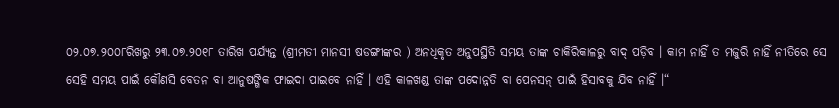୦୨.୦୭.୨୦୦୮ରିଖରୁ ୨୩.୦୭.୨୦୧୮ ତାରିଖ ପର୍ଯ୍ୟନ୍ତ (ଶ୍ରୀମତୀ ମାନସୀ ଷଡଙ୍ଗୀଙ୍କର ) ଅନଧିକୃତ ଅନୁପସ୍ଥିତି ସମୟ ତାଙ୍କ ଚାକିରିକାଳରୁ ବାଦ୍ ପଡ଼ିବ । କାମ ନାହିଁ ତ ମଜୁରି ନାହିଁ ନୀତିରେ ସେ ସେହି ସମୟ ପାଇଁ କୌଣସି ବେତନ ବା ଆନୁଷଙ୍ଗିକ ଫାଇଦା ପାଇବେ ନାହିଁ । ଏହି କାଳଖଣ୍ଡ ତାଙ୍କ ପଦୋନ୍ନତି ବା ପେନସନ୍ ପାଇଁ ହିସାବକୁ ଯିବ ନାହିଁ ।“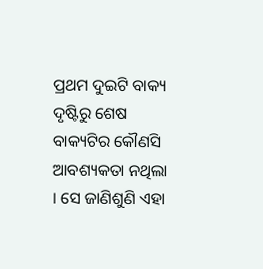ପ୍ରଥମ ଦୁଇଟି ବାକ୍ୟ ଦୃଷ୍ଟିରୁ ଶେଷ ବାକ୍ୟଟିର କୌଣସି ଆବଶ୍ୟକତା ନଥିଲା । ସେ ଜାଣିଶୁଣି ଏହା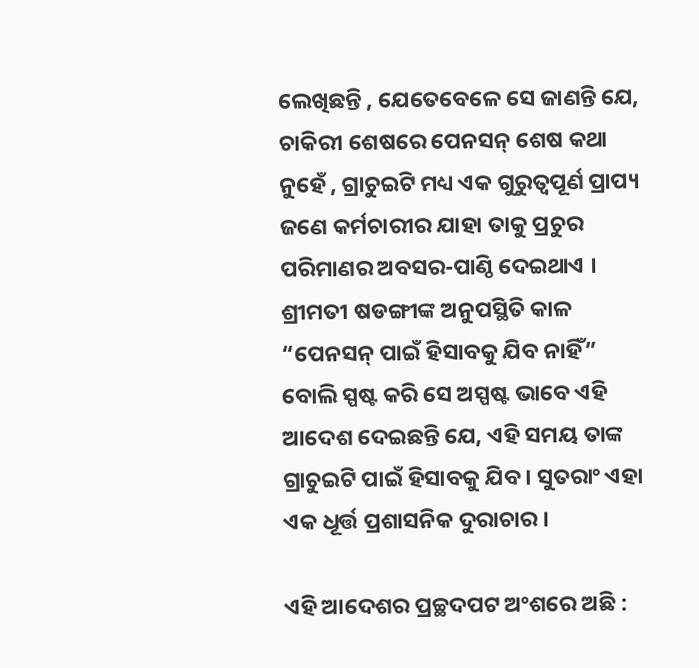ଲେଖିଛନ୍ତି , ଯେତେବେଳେ ସେ ଜାଣନ୍ତି ଯେ, ଚାକିରୀ ଶେଷରେ ପେନସନ୍ ଶେଷ କଥା ନୁହେଁ , ଗ୍ରାଚୁଇଟି ମଧ୍ୟ ଏକ ଗୁରୁତ୍ଵପୂର୍ଣ ପ୍ରାପ୍ୟ ଜଣେ କର୍ମଚାରୀର ଯାହା ତାକୁ ପ୍ରଚୁର ପରିମାଣର ଅବସର-ପାଣ୍ଠି ଦେଇଥାଏ । ଶ୍ରୀମତୀ ଷଡଙ୍ଗୀଙ୍କ ଅନୁପସ୍ଥିତି କାଳ “ପେନସନ୍ ପାଇଁ ହିସାବକୁ ଯିବ ନାହିଁ” ବୋଲି ସ୍ପଷ୍ଟ କରି ସେ ଅସ୍ପଷ୍ଟ ଭାବେ ଏହି ଆଦେଶ ଦେଇଛନ୍ତି ଯେ, ଏହି ସମୟ ତାଙ୍କ ଗ୍ରାଚୁଇଟି ପାଇଁ ହିସାବକୁ ଯିବ । ସୁତରାଂ ଏହା ଏକ ଧୂର୍ତ୍ତ ପ୍ରଶାସନିକ ଦୁରାଚାର ।

ଏହି ଆଦେଶର ପ୍ରଚ୍ଛଦପଟ ଅଂଶରେ ଅଛି :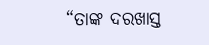“ତାଙ୍କ ଦରଖାସ୍ତ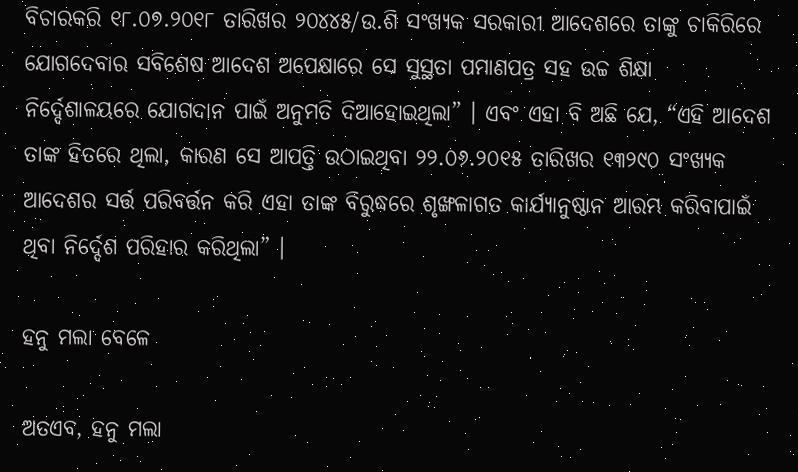ବିଚାରକରି ୧୮.୦୭.୨୦୧୮ ତାରିଖର ୨୦୪୪୫/ଉ.ଶି ସଂଖ୍ୟକ ସରକାରୀ ଆଦେଶରେ ତାଙ୍କୁ ଚାକିରିରେ ଯୋଗଦେବାର ସବିଶେଷ ଆଦେଶ ଅପେକ୍ଷାରେ ସେ ସୁସ୍ଥତା ପମାଣପତ୍ର ସହ ଉଚ୍ଚ ଶିକ୍ଷା ନିର୍ଦ୍ଦେଶାଳୟରେ ଯୋଗଦାନ ପାଇଁ ଅନୁମତି ଦିଆହୋଇଥିଲା” । ଏବଂ ଏହା ବି ଅଛି ଯେ, “ଏହି ଆଦେଶ ତାଙ୍କ ହିତରେ ଥିଲା, କାରଣ ସେ ଆପତ୍ତି ଉଠାଇଥିବା ୨୨.୦୬.୨୦୧୫ ତାରିଖର ୧୩୨୯୦ ସଂଖ୍ୟକ ଆଦେଶର ସର୍ତ୍ତ ପରିବର୍ତ୍ତନ କରି ଏହା ତାଙ୍କ ବିରୁଦ୍ଧରେ ଶୃଙ୍ଖଳାଗତ କାର୍ଯ୍ୟାନୁଷ୍ଠାନ ଆରମ୍ଭ କରିବାପାଇଁ ଥିବା ନିର୍ଦ୍ଦେଶ ପରିହାର କରିଥିଲା” ।

ହନୁ ମଲା ବେଳେ

ଅତଏବ, ହନୁ ମଲା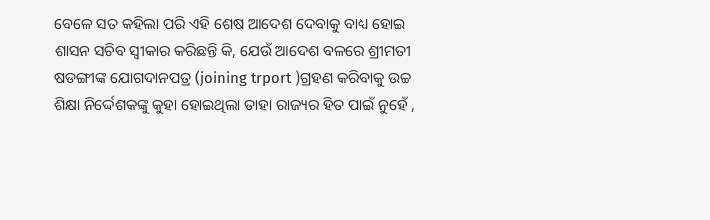ବେଳେ ସତ କହିଲା ପରି ଏହି ଶେଷ ଆଦେଶ ଦେବାକୁ ବାଧ୍ୟ ହୋଇ ଶାସନ ସଚିବ ସ୍ଵୀକାର କରିଛନ୍ତି କି, ଯେଉଁ ଆଦେଶ ବଳରେ ଶ୍ରୀମତୀ ଷଡଙ୍ଗୀଙ୍କ ଯୋଗଦାନପତ୍ର (joining trport )ଗ୍ରହଣ କରିବାକୁ ଉଚ୍ଚ ଶିକ୍ଷା ନିର୍ଦ୍ଦେଶକଙ୍କୁ କୁହା ହୋଇଥିଲା ତାହା ରାଜ୍ୟର ହିତ ପାଇଁ ନୁହେଁ ,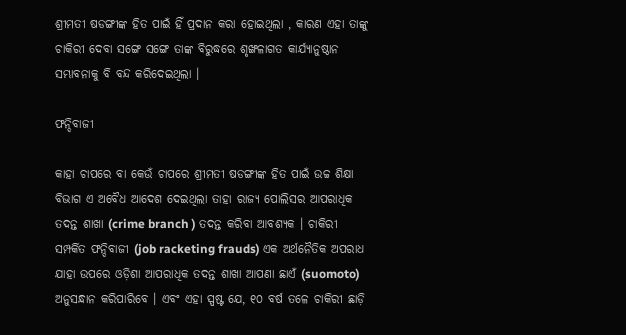ଶ୍ରୀମତୀ ଷଡଙ୍ଗୀଙ୍କ ହିତ ପାଇଁ ହିଁ ପ୍ରଦାନ କରା ହୋଇଥିଲା , କାରଣ ଏହା ତାଙ୍କୁ ଚାକିରୀ ଦେବା ସଙ୍ଗେ ସଙ୍ଗେ ତାଙ୍କ ବିରୁଦ୍ଧରେ ଶୃଙ୍ଖଳାଗତ କାର୍ଯ୍ୟାନୁଷ୍ଠାନ ସମ୍ଭାବନାକୁ ବି ବନ୍ଦ କରିଦେଇଥିଲା ।

ଫନ୍ଦିବାଜୀ

କାହା ଚାପରେ ବା କେଉଁ ଚାପରେ ଶ୍ରୀମତୀ ଷଡଙ୍ଗୀଙ୍କ ହିତ ପାଇଁ ଉଚ୍ଚ ଶିକ୍ଷା ବିଭାଗ ଏ ଅବୈଧ ଆଦେଶ ଦେଇଥିଲା ତାହା ରାଜ୍ୟ ପୋଲିସର ଆପରାଧିକ ତଦନ୍ତ ଶାଖା (crime branch ) ତଦନ୍ତ କରିବା ଆବଶ୍ୟକ । ଚାକିରୀ ସମ୍ପର୍କିତ ଫନ୍ଦିବାଜୀ (job racketing frauds) ଏକ ଅର୍ଥନୈତିକ ଅପରାଧ ଯାହା ଉପରେ ଓଡ଼ିଶା ଆପରାଧିକ ତଦନ୍ତ ଶାଖା ଆପଣା ଛାଏଁ (suomoto) ଅନୁସନ୍ଧାନ କରିପାରିବେ । ଏବଂ ଏହା ସ୍ପଷ୍ଟ ଯେ, ୧୦ ବର୍ଷ ତଳେ ଚାକିରୀ ଛାଡ଼ି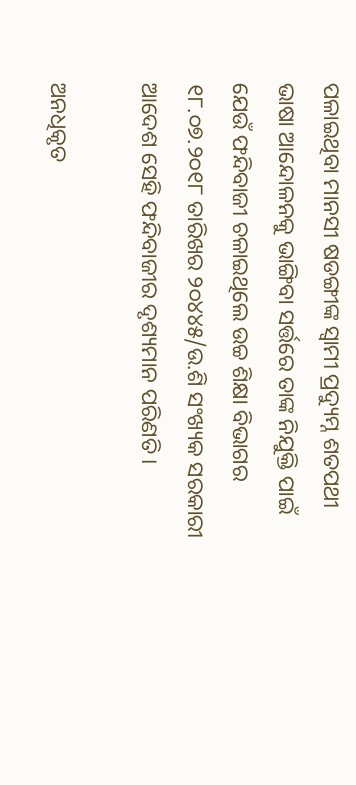ପଳାଇଥିବା ମାନସୀ ଷଡଙ୍ଗୀଙ୍କ ସ୍ଵାମୀ ପ୍ରଦ୍ୟୁମ୍ନ ଶତପଥୀ ଭାଷା ଆନ୍ଦୋଳନକୁ ଭାଙ୍ଗିବା ସର୍ତ୍ତରେ ତାଙ୍କ ନିଯୁକ୍ତି ପାଇଁ ଯେଉଁ ଫନ୍ଦିବାଜୀ ଚଳାଇଥିଲେ ଉଚ୍ଚ ଶିକ୍ଷା ବିଭାଗର ୧୮.୦୭.୨୦୧୮ ତାରିଖର ୨୦୪୪୫/ଉ.ଶି ସଂଖ୍ୟକ ସରକାରୀ ଆଦେଶ ସେହି ଫନ୍ଦିବାଜୀର ଦୃଶ୍ୟମାନ ପରିଣତି ।

ଅନଧିକୃତ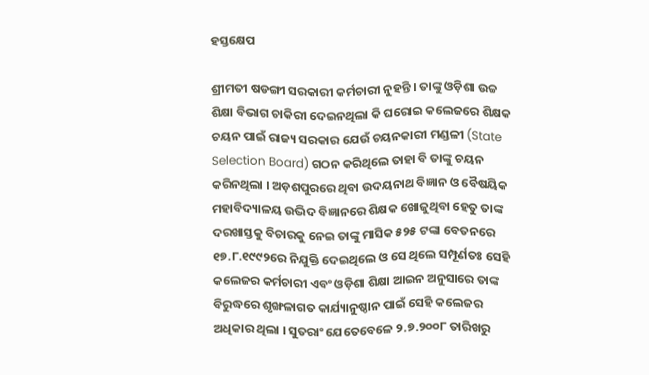ହସ୍ତକ୍ଷେପ

ଶ୍ରୀମତୀ ଷଡଙ୍ଗୀ ସରକାରୀ କର୍ମଚାରୀ ନୁହନ୍ତି । ତାଙ୍କୁ ଓଡ଼ିଶା ଉଚ୍ଚ ଶିକ୍ଷା ବିଭାଗ ଚାକିରୀ ଦେଇନଥିଲା କି ଘରୋଇ କଲେଜରେ ଶିକ୍ଷକ ଚୟନ ପାଇଁ ରାଜ୍ୟ ସରକାର ଯେଉଁ ଚୟନକାରୀ ମଣ୍ଡଳୀ (State Selection Board) ଗଠନ କରିଥିଲେ ତାହା ବି ତାଙ୍କୁ ଚୟନ କରିନଥିଲା । ଅଡ଼ଶପୁରରେ ଥିବା ଉଦୟନାଥ ବିଜ୍ଞାନ ଓ ବୈଷୟିକ ମହାବିଦ୍ୟାଳୟ ଉଦ୍ଭିଦ ବିଜ୍ଞାନରେ ଶିକ୍ଷକ ଖୋଜୁଥିବା ହେତୁ ତାଙ୍କ ଦରଖାସ୍ତକୁ ବିଚାରକୁ ନେଇ ତାଙ୍କୁ ମାସିକ ୫୨୫ ଟଙ୍କା ବେତନରେ ୧୭.୮.୧୯୯୨ରେ ନିଯୁକ୍ତି ଦେଇଥିଲେ ଓ ସେ ଥିଲେ ସମ୍ପୂର୍ଣତଃ ସେହି କଲେଜର କର୍ମଚାରୀ ଏବଂ ଓଡ଼ିଶା ଶିକ୍ଷା ଆଇନ ଅନୁସାରେ ତାଙ୍କ ବିରୁଦ୍ଧରେ ଶୃଙ୍ଖଳାଗତ କାର୍ଯ୍ୟାନୁଷ୍ଠାନ ପାଇଁ ସେହି କଲେଜର ଅଧିକାର ଥିଲା । ସୁତରାଂ ଯେତେବେଳେ ୨.୭.୨୦୦୮ ତାରିଖରୁ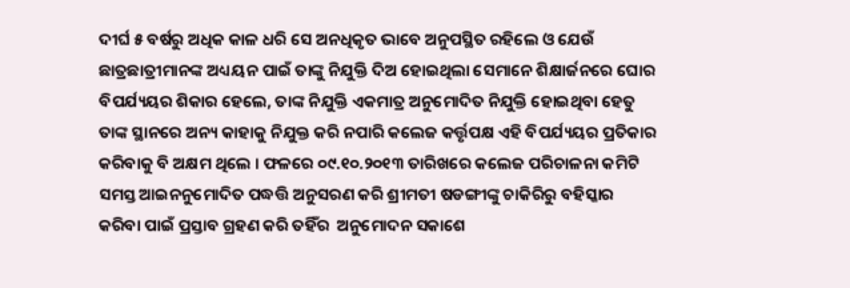ଦୀର୍ଘ ୫ ବର୍ଷରୁ ଅଧିକ କାଳ ଧରି ସେ ଅନଧିକୃତ ଭାବେ ଅନୁପସ୍ଥିତ ରହିଲେ ଓ ଯେଉଁ ଛାତ୍ରଛାତ୍ରୀମାନଙ୍କ ଅଧ୍ୟୟନ ପାଇଁ ତାଙ୍କୁ ନିଯୁକ୍ତି ଦିଅ ହୋଇଥିଲା ସେମାନେ ଶିକ୍ଷାର୍ଜନରେ ଘୋର ବିପର୍ଯ୍ୟୟର ଶିକାର ହେଲେ, ତାଙ୍କ ନିଯୁକ୍ତି ଏକମାତ୍ର ଅନୁମୋଦିତ ନିଯୁକ୍ତି ହୋଇଥିବା ହେତୁ ତାଙ୍କ ସ୍ଥାନରେ ଅନ୍ୟ କାହାକୁ ନିଯୁକ୍ତ କରି ନପାରି କଲେଜ କର୍ତ୍ତୃପକ୍ଷ ଏହି ବିପର୍ଯ୍ୟୟର ପ୍ରତିକାର କରିବାକୁ ବି ଅକ୍ଷମ ଥିଲେ । ଫଳରେ ୦୯.୧୦.୨୦୧୩ ତାରିଖରେ କଲେଜ ପରିଚାଳନା କମିଟି ସମସ୍ତ ଆଇନନୁମୋଦିତ ପଦ୍ଧତ୍ତି ଅନୁସରଣ କରି ଶ୍ରୀମତୀ ଷଡଙ୍ଗୀଙ୍କୁ ଚାକିରିରୁ ବହିସ୍କାର କରିବା ପାଇଁ ପ୍ରସ୍ତାବ ଗ୍ରହଣ କରି ତହିଁର  ଅନୁମୋଦନ ସକାଶେ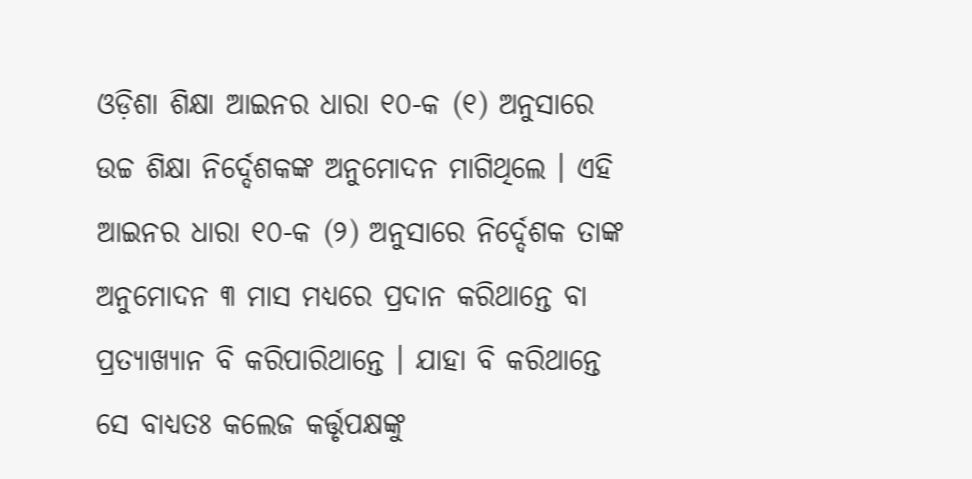ଓଡ଼ିଶା ଶିକ୍ଷା ଆଇନର ଧାରା ୧୦-କ (୧) ଅନୁସାରେ ଉଚ୍ଚ ଶିକ୍ଷା ନିର୍ଦ୍ଦେଶକଙ୍କ ଅନୁମୋଦନ ମାଗିଥିଲେ । ଏହି ଆଇନର ଧାରା ୧୦-କ (୨) ଅନୁସାରେ ନିର୍ଦ୍ଦେଶକ ତାଙ୍କ ଅନୁମୋଦନ ୩ ମାସ ମଧ୍ୟରେ ପ୍ରଦାନ କରିଥାନ୍ତେ ବା ପ୍ରତ୍ୟାଖ୍ୟାନ ବି କରିପାରିଥାନ୍ତେ । ଯାହା ବି କରିଥାନ୍ତେ ସେ ବାଧ୍ୟତଃ କଲେଜ କର୍ତ୍ତୃପକ୍ଷଙ୍କୁ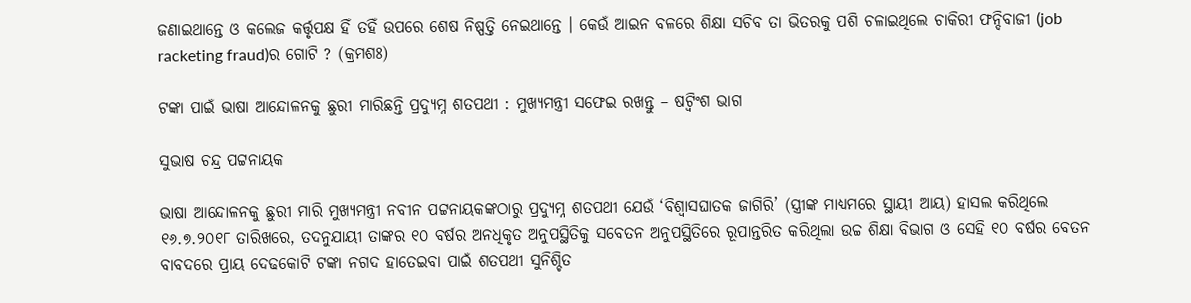ଜଣାଇଥାନ୍ତେ ଓ କଲେଜ କର୍ତ୍ତୃପକ୍ଷ ହିଁ ତହିଁ ଉପରେ ଶେଷ ନିଷ୍ପତ୍ତି ନେଇଥାନ୍ତେ । କେଉଁ ଆଇନ ବଳରେ ଶିକ୍ଷା ସଚିବ ତା ଭିତରକୁ ପଶି ଚଳାଇଥିଲେ ଚାକିରୀ ଫନ୍ଦିବାଜୀ (job racketing fraud)ର ଗୋଟି ? (କ୍ରମଶଃ)

ଟଙ୍କା ପାଇଁ ଭାଷା ଆନ୍ଦୋଳନକୁ ଛୁରୀ ମାରିଛନ୍ତି ପ୍ରଦ୍ୟୁମ୍ନ ଶତପଥୀ : ମୁଖ୍ୟମନ୍ତ୍ରୀ ସଫେଇ ରଖନ୍ତୁ – ଷଟ୍ବିଂଶ ଭାଗ

ସୁଭାଷ ଚନ୍ଦ୍ର ପଟ୍ଟନାୟକ

ଭାଷା ଆନ୍ଦୋଳନକୁ ଛୁରୀ ମାରି ମୁଖ୍ୟମନ୍ତ୍ରୀ ନବୀନ ପଟ୍ଟନାୟକଙ୍କଠାରୁ ପ୍ରଦ୍ୟୁମ୍ନ ଶତପଥୀ ଯେଉଁ ‘ବିଶ୍ଵାସଘାତକ ଜାଗିରି’ (ସ୍ତ୍ରୀଙ୍କ ମାଧ୍ୟମରେ ସ୍ଥାୟୀ ଆୟ) ହାସଲ କରିଥିଲେ ୧୬.୭.୨୦୧୮ ତାରିଖରେ, ତଦନୁଯାୟୀ ତାଙ୍କର ୧୦ ବର୍ଷର ଅନଧିକୃତ ଅନୁପସ୍ଥିତିକୁ ସବେତନ ଅନୁପସ୍ଥିତିରେ ରୂପାନ୍ତରିତ କରିଥିଲା ଉଚ୍ଚ ଶିକ୍ଷା ବିଭାଗ ଓ ସେହି ୧୦ ବର୍ଷର ବେତନ ବାବଦରେ ପ୍ରାୟ ଦେଢକୋଟି ଟଙ୍କା ନଗଦ ହାତେଇବା ପାଇଁ ଶତପଥୀ ସୁନିଶ୍ଚିତ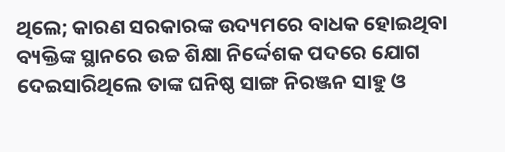ଥିଲେ; କାରଣ ସରକାରଙ୍କ ଉଦ୍ୟମରେ ବାଧକ ହୋଇଥିବା ବ୍ୟକ୍ତିଙ୍କ ସ୍ଥାନରେ ଉଚ୍ଚ ଶିକ୍ଷା ନିର୍ଦ୍ଦେଶକ ପଦରେ ଯୋଗ ଦେଇସାରିଥିଲେ ତାଙ୍କ ଘନିଷ୍ଠ ସାଙ୍ଗ ନିରଞ୍ଜନ ସାହୁ ଓ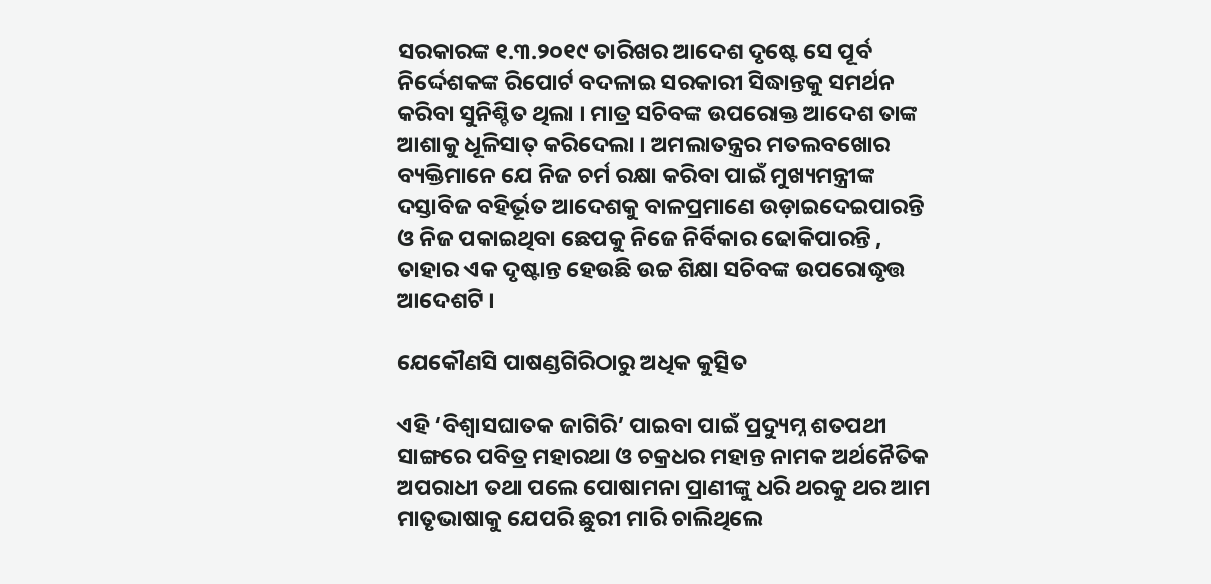ସରକାରଙ୍କ ୧.୩.୨୦୧୯ ତାରିଖର ଆଦେଶ ଦୃଷ୍ଟେ ସେ ପୂର୍ବ ନିର୍ଦ୍ଦେଶକଙ୍କ ରିପୋର୍ଟ ବଦଳାଇ ସରକାରୀ ସିଦ୍ଧାନ୍ତକୁ ସମର୍ଥନ କରିବା ସୁନିଶ୍ଚିତ ଥିଲା । ମାତ୍ର ସଚିବଙ୍କ ଉପରୋକ୍ତ ଆଦେଶ ତାଙ୍କ ଆଶାକୁ ଧୂଳିସାତ୍ କରିଦେଲା । ଅମଲାତନ୍ତ୍ରର ମତଲବଖୋର ବ୍ୟକ୍ତିମାନେ ଯେ ନିଜ ଚର୍ମ ରକ୍ଷା କରିବା ପାଇଁ ମୁଖ୍ୟମନ୍ତ୍ରୀଙ୍କ ଦସ୍ତାବିଜ ବହିର୍ଭୂତ ଆଦେଶକୁ ବାଳପ୍ରମାଣେ ଉଡ଼ାଇଦେଇପାରନ୍ତି ଓ ନିଜ ପକାଇଥିବା ଛେପକୁ ନିଜେ ନିର୍ବିକାର ଢୋକିପାରନ୍ତି , ତାହାର ଏକ ଦୃଷ୍ଟାନ୍ତ ହେଉଛି ଉଚ୍ଚ ଶିକ୍ଷା ସଚିବଙ୍କ ଉପରୋଦ୍ଧୃତ୍ତ ଆଦେଶଟି ।

ଯେକୌଣସି ପାଷଣ୍ଡଗିରିଠାରୁ ଅଧିକ କୁତ୍ସିତ

ଏହି ‘ବିଶ୍ଵାସଘାତକ ଜାଗିରି’ ପାଇବା ପାଇଁ ପ୍ରଦ୍ୟୁମ୍ନ ଶତପଥୀ ସାଙ୍ଗରେ ପବିତ୍ର ମହାରଥା ଓ ଚକ୍ରଧର ମହାନ୍ତ ନାମକ ଅର୍ଥନୈତିକ ଅପରାଧୀ ତଥା ପଲେ ପୋଷାମନା ପ୍ରାଣୀଙ୍କୁ ଧରି ଥରକୁ ଥର ଆମ ମାତୃଭାଷାକୁ ଯେପରି ଛୁରୀ ମାରି ଚାଲିଥିଲେ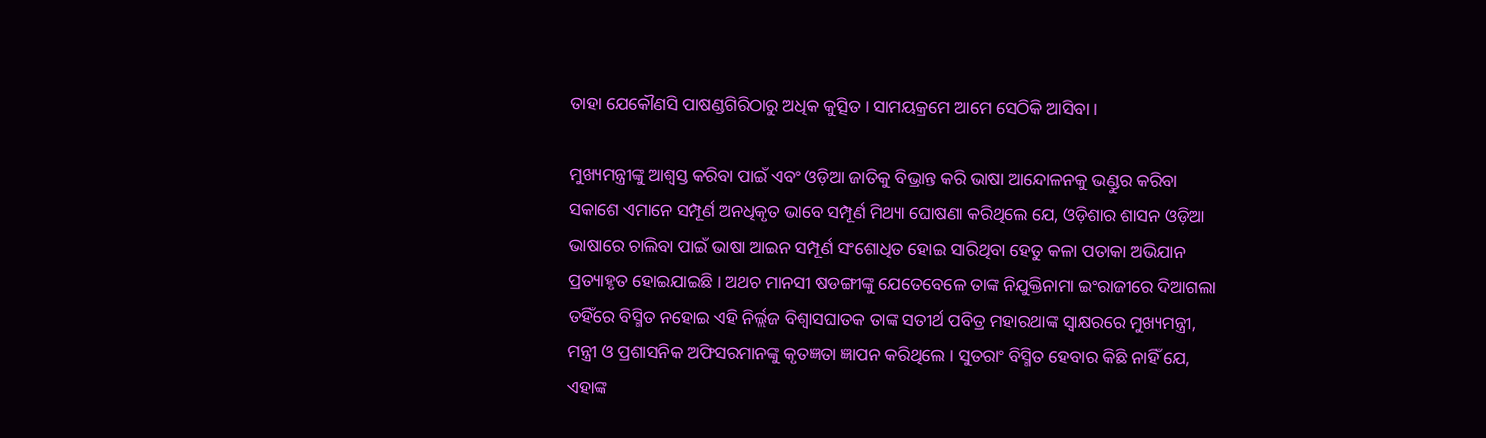ତାହା ଯେକୌଣସି ପାଷଣ୍ଡଗିରିଠାରୁ ଅଧିକ କୁତ୍ସିତ । ସାମୟକ୍ରମେ ଆମେ ସେଠିକି ଆସିବା ।

ମୁଖ୍ୟମନ୍ତ୍ରୀଙ୍କୁ ଆଶ୍ଵସ୍ତ କରିବା ପାଇଁ ଏବଂ ଓଡ଼ିଆ ଜାତିକୁ ବିଭ୍ରାନ୍ତ କରି ଭାଷା ଆନ୍ଦୋଳନକୁ ଭଣ୍ଡୁର କରିବା ସକାଶେ ଏମାନେ ସମ୍ପୂର୍ଣ ଅନଧିକୃତ ଭାବେ ସମ୍ପୂର୍ଣ ମିଥ୍ୟା ଘୋଷଣା କରିଥିଲେ ଯେ, ଓଡ଼ିଶାର ଶାସନ ଓଡ଼ିଆ ଭାଷାରେ ଚାଲିବା ପାଇଁ ଭାଷା ଆଇନ ସମ୍ପୂର୍ଣ ସଂଶୋଧିତ ହୋଇ ସାରିଥିବା ହେତୁ କଳା ପତାକା ଅଭିଯାନ ପ୍ରତ୍ୟାହୃତ ହୋଇଯାଇଛି । ଅଥଚ ମାନସୀ ଷଡଙ୍ଗୀଙ୍କୁ ଯେତେବେଳେ ତାଙ୍କ ନିଯୁକ୍ତିନାମା ଇଂରାଜୀରେ ଦିଆଗଲା ତହିଁରେ ବିସ୍ମିତ ନହୋଇ ଏହି ନିର୍ଲ୍ଲଜ ବିଶ୍ଵାସଘାତକ ତାଙ୍କ ସତୀର୍ଥ ପବିତ୍ର ମହାରଥାଙ୍କ ସ୍ଵାକ୍ଷରରେ ମୁଖ୍ୟମନ୍ତ୍ରୀ, ମନ୍ତ୍ରୀ ଓ ପ୍ରଶାସନିକ ଅଫିସରମାନଙ୍କୁ କୃତଜ୍ଞତା ଜ୍ଞାପନ କରିଥିଲେ । ସୁତରାଂ ବିସ୍ମିତ ହେବାର କିଛି ନାହିଁ ଯେ, ଏହାଙ୍କ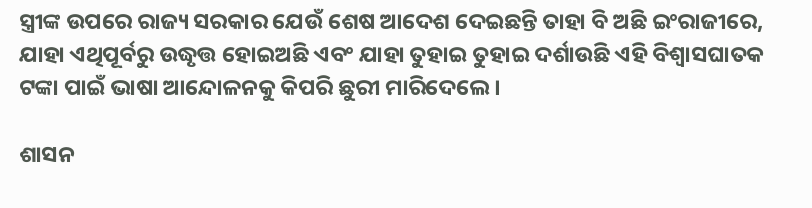ସ୍ତ୍ରୀଙ୍କ ଉପରେ ରାଜ୍ୟ ସରକାର ଯେଉଁ ଶେଷ ଆଦେଶ ଦେଇଛନ୍ତି ତାହା ବି ଅଛି ଇଂରାଜୀରେ, ଯାହା ଏଥିପୂର୍ବରୁ ଉଦ୍ଧୃତ୍ତ ହୋଇଅଛି ଏବଂ ଯାହା ତୁହାଇ ତୁହାଇ ଦର୍ଶାଉଛି ଏହି ବିଶ୍ଵାସଘାତକ ଟଙ୍କା ପାଇଁ ଭାଷା ଆନ୍ଦୋଳନକୁ କିପରି ଛୁରୀ ମାରିଦେଲେ ।

ଶାସନ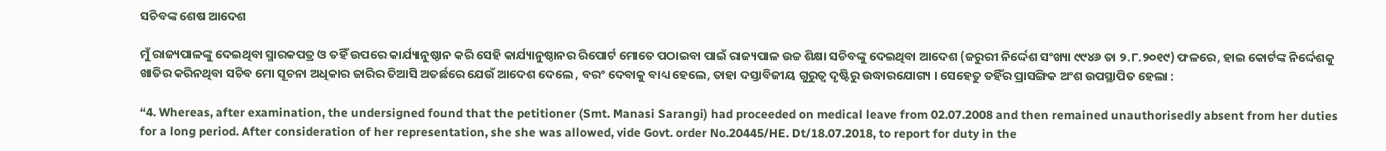ସଚିବଙ୍କ ଶେଷ ଆଦେଶ

ମୁଁ ରାଜ୍ୟପାଳଙ୍କୁ ଦେଇଥିବା ସ୍ମାରକପତ୍ର ଓ ତହିଁ ଉପରେ କାର୍ଯ୍ୟାନୁଷ୍ଠାନ କରି ସେହି କାର୍ଯ୍ୟାନୁଷ୍ଠାନର ରିପୋର୍ଟ ମୋତେ ପଠାଇବା ପାଇଁ ରାଜ୍ୟପାଳ ଉଚ୍ଚ ଶିକ୍ଷା ସଚିବଙ୍କୁ ଦେଇଥିବା ଆଦେଶ (ଜରୁରୀ ନିର୍ଦ୍ଦେଶ ସଂଖ୍ୟା ୯୯୪୬ ତା ୨.୮.୨୦୧୯) ଫଳରେ, ହାଇ କୋର୍ଟଙ୍କ ନିର୍ଦ୍ଦେଶକୁ ଖାତିର କରିନଥିବା ସଚିବ ମୋ ସୂଚନା ଅଧିକାର ଜାରିର ତିଆସି ଅତର୍ଛରେ ଯେଉଁ ଆଦେଶ ଦେଲେ , ବରଂ ଦେବାକୁ ବାଧ୍ୟ ହେଲେ, ତାହା ଦସ୍ତାବିଜୀୟ ଗୁରୁତ୍ଵ ଦୃଷ୍ଟିରୁ ଉଦ୍ଧାରଯୋଗ୍ୟ । ସେହେତୁ ତହିଁର ପ୍ରାସଙ୍ଗିକ ଅଂଶ ଉପସ୍ଥାପିତ ହେଲା :

“4. Whereas, after examination, the undersigned found that the petitioner (Smt. Manasi Sarangi) had proceeded on medical leave from 02.07.2008 and then remained unauthorisedly absent from her duties for a long period. After consideration of her representation, she she was allowed, vide Govt. order No.20445/HE. Dt/18.07.2018, to report for duty in the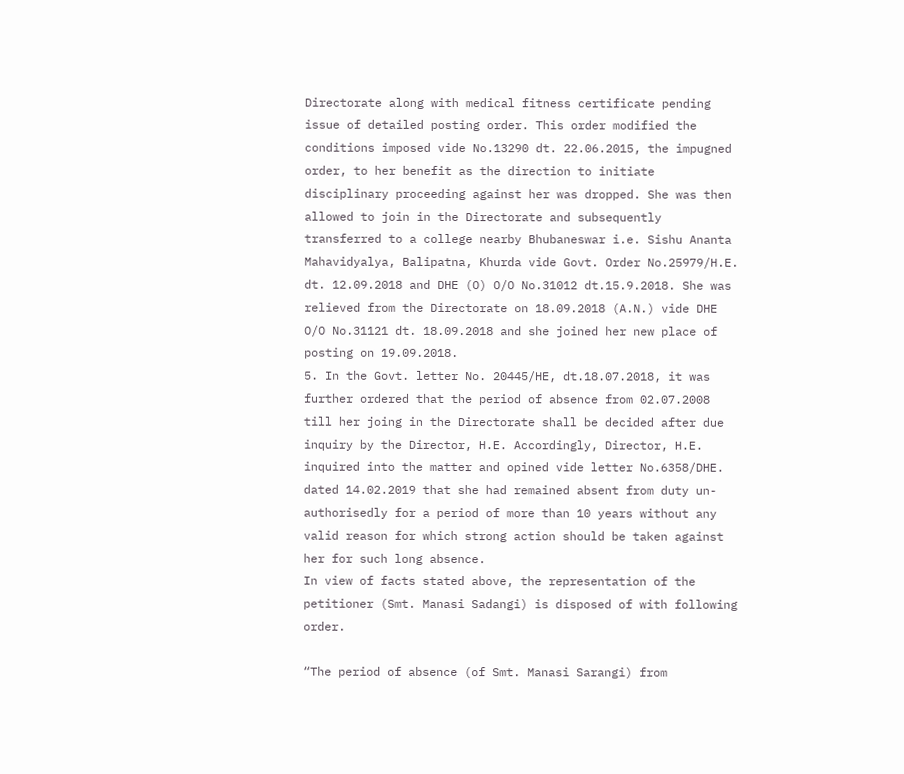Directorate along with medical fitness certificate pending issue of detailed posting order. This order modified the conditions imposed vide No.13290 dt. 22.06.2015, the impugned order, to her benefit as the direction to initiate disciplinary proceeding against her was dropped. She was then allowed to join in the Directorate and subsequently transferred to a college nearby Bhubaneswar i.e. Sishu Ananta Mahavidyalya, Balipatna, Khurda vide Govt. Order No.25979/H.E. dt. 12.09.2018 and DHE (O) O/O No.31012 dt.15.9.2018. She was relieved from the Directorate on 18.09.2018 (A.N.) vide DHE O/O No.31121 dt. 18.09.2018 and she joined her new place of posting on 19.09.2018.
5. In the Govt. letter No. 20445/HE, dt.18.07.2018, it was further ordered that the period of absence from 02.07.2008 till her joing in the Directorate shall be decided after due inquiry by the Director, H.E. Accordingly, Director, H.E. inquired into the matter and opined vide letter No.6358/DHE. dated 14.02.2019 that she had remained absent from duty un-authorisedly for a period of more than 10 years without any valid reason for which strong action should be taken against her for such long absence.
In view of facts stated above, the representation of the petitioner (Smt. Manasi Sadangi) is disposed of with following order.

“The period of absence (of Smt. Manasi Sarangi) from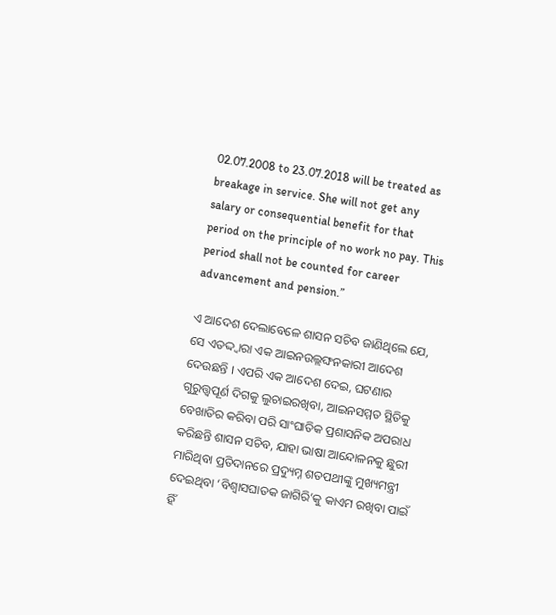02.07.2008 to 23.07.2018 will be treated as breakage in service. She will not get any salary or consequential benefit for that period on the principle of no work no pay. This period shall not be counted for career advancement and pension.”

ଏ ଆଦେଶ ଦେଲାବେଳେ ଶାସନ ସଚିବ ଜାଣିଥିଲେ ଯେ, ସେ ଏତଦ୍ଦ୍ଵାରା ଏକ ଆଇନଉଲ୍ଲଙ୍ଘନକାରୀ ଆଦେଶ ଦେଉଛନ୍ତି । ଏପରି ଏକ ଆଦେଶ ଦେଇ, ଘଟଣାର ଗୁରୁତ୍ତ୍ୱପୂର୍ଣ ଦିଗକୁ ଲୁଚାଇରଖିବା, ଆଇନସମ୍ମତ ସ୍ଥିତିକୁ ବେଖାତିର କରିବା ପରି ସାଂଘାତିକ ପ୍ରଶାସନିକ ଅପରାଧ କରିଛନ୍ତି ଶାସନ ସଚିବ, ଯାହା ଭାଷା ଆନ୍ଦୋଳନକୁ ଛୁରୀ ମାରିଥିବା ପ୍ରତିଦାନରେ ପ୍ରଦ୍ୟୁମ୍ନ ଶତପଥୀଙ୍କୁ ମୁଖ୍ୟମନ୍ତ୍ରୀ ଦେଇଥିବା ‘ବିଶ୍ଵାସଘାତକ ଜାଗିରି’କୁ କାଏମ ରଖିବା ପାଇଁ ହିଁ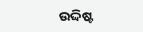ଉଦ୍ଦିଷ୍ଟ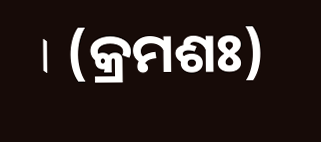। (କ୍ରମଶଃ)